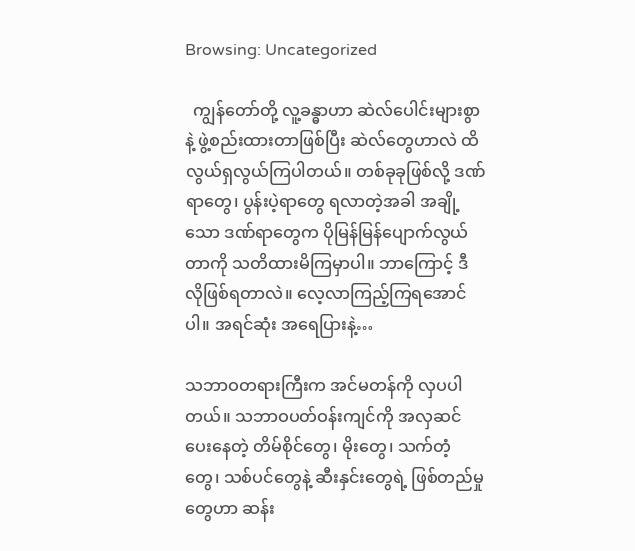Browsing: Uncategorized

  ကျွန်တော်တို့ လူ့ခန္ဓာဟာ ဆဲလ်ပေါင်းများစွာနဲ့ ဖွဲ့စည်းထားတာဖြစ်ပြီး ဆဲလ်တွေဟာလဲ ထိလွယ်ရှလွယ်ကြပါတယ်။ တစ်ခုခုဖြစ်လို့ ဒဏ်ရာတွေ၊ ပွန်းပဲ့ရာတွေ ရလာတဲ့အခါ အချို့သော ဒဏ်ရာတွေက ပိုမြန်မြန်ပျောက်လွယ်တာကို သတိထားမိကြမှာပါ။ ဘာကြောင့် ဒီလိုဖြစ်ရတာလဲ။ လေ့လာကြည့်ကြရအောင်ပါ။ အရင်ဆုံး အရေပြားနဲ့…

သဘာဝတရားကြီးက အင်မတန်ကို လှပပါတယ်။ သဘာဝပတ်ဝန်းကျင်ကို အလှဆင်ပေးနေတဲ့ တိမ်စိုင်တွေ၊ မိုးတွေ၊ သက်တံ့တွေ၊ သစ်ပင်တွေနဲ့ ဆီးနှင်းတွေရဲ့ ဖြစ်တည်မှုတွေဟာ ဆန်း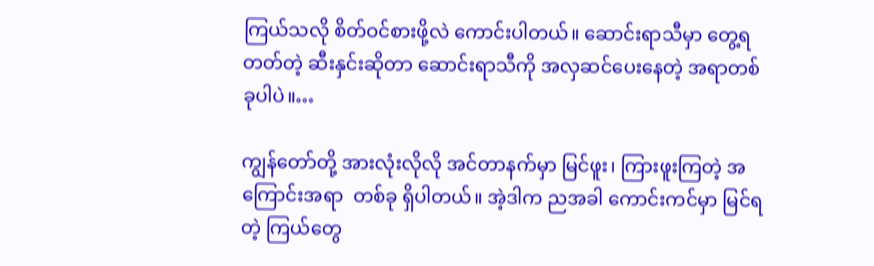ကြယ်သလို စိတ်ဝင်စားဖို့လဲ ကောင်းပါတယ်။ ဆောင်းရာသီမှာ တွေ့ရတတ်တဲ့ ဆီးနှင်းဆိုတာ ဆောင်းရာသီကို အလှဆင်ပေးနေတဲ့ အရာတစ်ခုပါပဲ။…

ကျွန်တော်တို့ အားလုံးလိုလို အင်တာနက်မှာ မြင်ဖူး၊ ကြားဖူးကြတဲ့ အကြောင်းအရာ  တစ်ခု ရှိပါတယ်။ အဲ့ဒါက ညအခါ ကောင်းကင်မှာ မြင်ရတဲ့ ကြယ်တွေ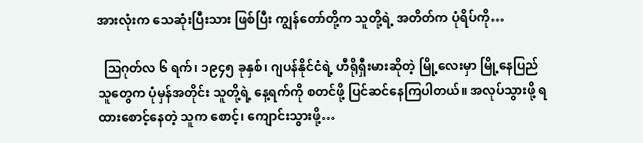အားလုံးက သေဆုံးပြီးသား ဖြစ်ပြီး ကျွန်တော်တို့က သူတို့ရဲ့ အတိတ်က ပုံရိပ်ကို…

  ဩဂုတ်လ ၆ ရက်၊ ၁၉၄၅ ခုနှစ်၊ ဂျပန်နိုင်ငံရဲ့ ဟီရိုရှီးမားဆိုတဲ့ မြို့လေးမှာ မြို့နေပြည်သူတွေက ပုံမှန်အတိုင်း သူတို့ရဲ့ နေ့ရက်ကို စတင်ဖို့ ပြင်ဆင်နေကြပါတယ်။ အလုပ်သွားဖို့ ရထားစောင့်‌နေတဲ့ သူက စောင့်၊ ကျောင်းသွားဖို့…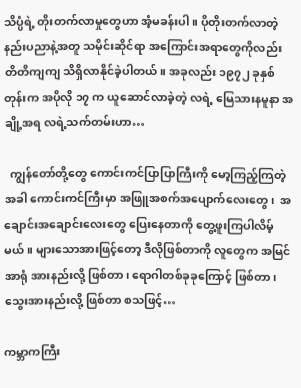သိပ္ပံရဲ့ တိုးတက်လာမှုတွေဟာ အံ့မခန်းပါ။ ပိုတိုးတက်လာတဲ့ နည်းပညာနဲ့အတူ သမိုင်းဆိုင်ရာ အကြောင်းအရာတွေကိုလည်း တိတိကျကျ သိရှိလာနိုင်ခဲ့ပါတယ်။ အခုလည်း ၁၉၇၂ ခုနှစ်တုန်းက အပိုလို ၁၇ က ယူဆောင်လာခဲ့တဲ့ လရဲ့ မြေသားနမူနာ အချို့အရ လရဲ့သက်တမ်းဟာ…

  ကျွန်တော်တို့တွေ ကောင်းကင်ပြာပြာကြီးကို မော့ကြည့်ကြတဲ့အခါ ကောင်းကင်ကြီးမှာ အဖြူအစက်အပျောက်လေးတွေ၊  အချောင်းအချောင်းလေးတွေ ပြေးနေတာကို တွေ့ဖူးကြပါလိမ့်မယ်။ များသောအားဖြင့်တော့ ‌ဒီလိုဖြစ်တာကို လူတွေက အမြင်အာရုံ အားနည်းလို့ ဖြစ်တာ၊ ရောဂါတစ်ခုခုကြောင့် ဖြစ်တာ၊ သွေးအားနည်းလို့ ဖြစ်တာ စသဖြင့်…

ကမ္ဘာကကြီး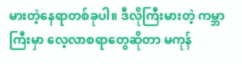မားတဲ့နေရာတစ်ခုပါ။ ဒီလိုကြီးမားတဲ့ ကမ္ဘာကြီးမှာ လေ့လာစရာတွေဆိုတာ မကုန်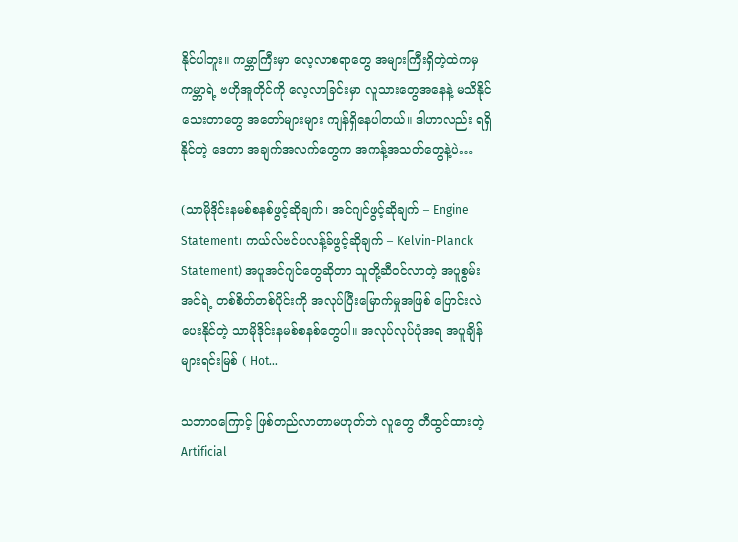နိုင်ပါဘူး။ ကမ္ဘာကြီးမှာ လေ့လာစရာတွေ အများကြီးရှိတဲ့ထဲကမှ ကမ္ဘာရဲ့ ဗဟိုအူတိုင်ကို လေ့လာခြင်းမှာ လူသားတွေအနေနဲ့ မသိနိုင်သေးတာတွေ အတော်များများ ကျန်ရှိနေပါတယ်။ ဒါဟာလည်း ရရှိနိုင်တဲ့ ဒေတာ အချက်အလက်တွေက အကန့်အသတ်တွေနဲ့ပဲ…

(သာမိုဒိုင်းနမစ်စနစ်ဖွင့်ဆိုချက်၊ အင်ဂျင်ဖွင့်ဆိုချက် – Engine Statement၊ ကယ်လ်ဗင်ပလန့်ခ်ဖွင့်ဆိုချက် – Kelvin-Planck Statement) အပူအင်ဂျင်တွေဆိုတာ သူတို့ဆီဝင်လာတဲ့ အပူစွမ်းအင်ရဲ့ တစ်စိတ်တစ်ပိုင်းကို အလုပ်ပြီးမြောက်မှုအဖြစ် ပြောင်းလဲပေးနိုင်တဲ့ သာမိုဒိုင်းနမစ်စနစ်တွေပါ။ အလုပ်လုပ်ပုံအရ အပူချိန်များရင်းမြစ် ( Hot…

သဘာဝကြောင့် ဖြစ်တည်လာတာမဟုတ်ဘဲ လူတွေ တီထွင်ထားတဲ့ Artificial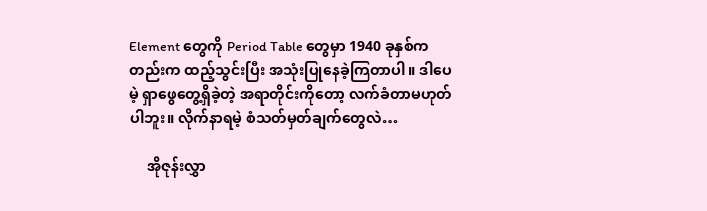Element တွေကို Period Table တွေမှာ 1940 ခုနှစ်ကတည်းက ထည့်သွင်းပြီး အသုံးပြုနေခဲ့ကြတာပါ။ ဒါပေမဲ့ ရှာဖွေတွေ့ရှိခဲ့တဲ့ အရာတိုင်းကိုတော့ လက်ခံတာမဟုတ်ပါဘူး။ လိုက်နာရမဲ့ စံသတ်မှတ်ချက်တွေလဲ…

     အိုဇုန်းလွှာ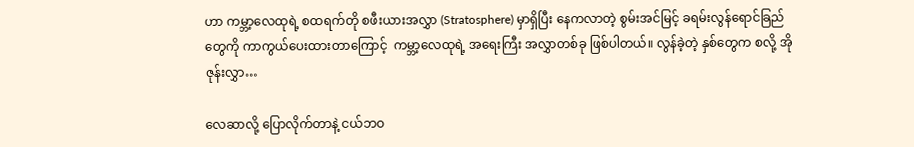ဟာ ကမ္ဘာ့လေထုရဲ့ စထရက်တို စဖီးယားအလွှာ (Stratosphere) မှာရှိပြီး နေကလာတဲ့ စွမ်းအင်မြင့် ခရမ်းလွန်ရောင်ခြည်တွေကို ကာကွယ်ပေးထားတာကြောင့်  ကမ္ဘာ့လေထုရဲ့ အရေးကြီး အလွှာတစ်ခု ဖြစ်ပါတယ်။ လွန်ခဲ့တဲ့ နှစ်တွေက စလို့ အိုဇုန်းလွှာ…

လေဆာလို့ ပြောလိုက်တာနဲ့ ငယ်ဘဝ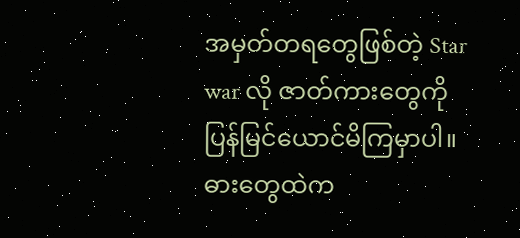အမှတ်တရတွေဖြစ်တဲ့ Star war လို ဇာတ်ကားတွေကို ပြန်မြင်ယောင်မိကြမှာပါ။ ဓားတွေထဲက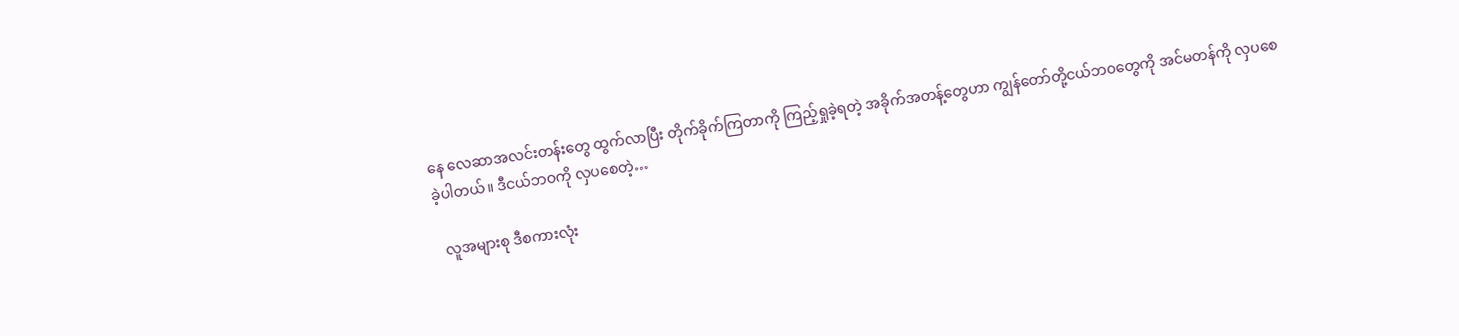နေ လေဆာအလင်းတန်းတွေ ထွက်လာပြီး တိုက်ခိုက်ကြတာကို ကြည့်ရှုခဲ့ရတဲ့ အခိုက်အတန့်တွေဟာ ကျွန်တော်တို့ငယ်ဘ၀တွေကို အင်မတန်ကို လှပစေခဲ့ပါတယ်။ ဒီငယ်ဘဝကို လှပစေတဲ့…

  လူအများစု ဒီစကားလုံး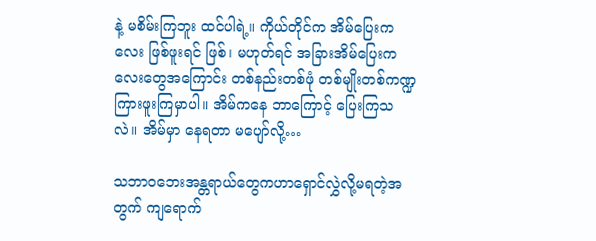နဲ့ မစိမ်းကြဘူး ထင်ပါရဲ့။ ကိုယ်တိုင်က အိမ်ပြေးကလေး ဖြစ်ဖူးရင် ဖြစ်၊ မဟုတ်ရင် အခြားအိမ်ပြေးကလေးတွေအကြောင်း တစ်နည်းတစ်ဖုံ တစ်မျိုးတစ်ကဏ္ဍ ကြားဖူးကြမှာပါ။ အိမ်ကနေ ဘာကြောင့် ပြေးကြသလဲ။ အိမ်မှာ နေရတာ မပျော်လို့…

သဘာ၀ဘေးအန္တရာယ်တွေကဟာရှောင်လွှဲလို့မရတဲ့အတွက် ကျရောက်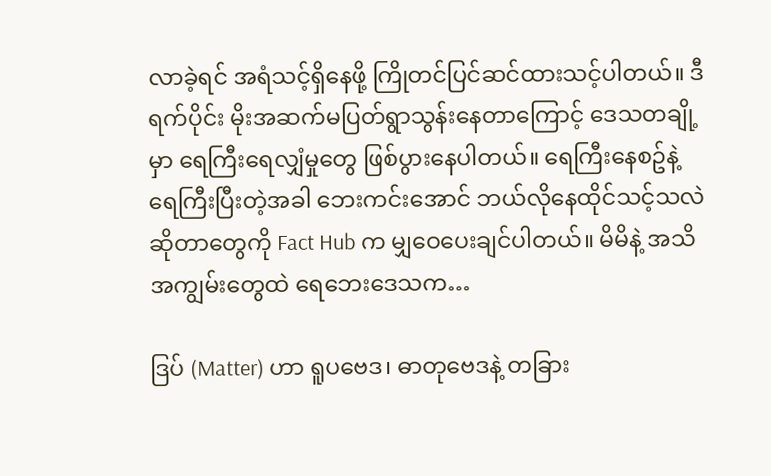လာခဲ့ရင် အရံသင့်ရှိနေဖို့ ကြိုတင်ပြင်ဆင်ထားသင့်ပါတယ်။ ဒီရက်ပိုင်း မိုးအဆက်မပြတ်ရွာသွန်းနေတာကြောင့် ဒေသတချို့မှာ ရေကြီးရေလျှံမှုတွေ ဖြစ်ပွားနေပါတယ်။ ရေကြီးနေစဥ်နဲ့ ရေကြီးပြီးတဲ့အခါ ဘေးကင်းအောင် ဘယ်လိုနေထိုင်သင့်သလဲဆိုတာတွေကို Fact Hub က မျှဝေပေးချင်ပါတယ်။ မိမိနဲ့ အသိအကျွမ်းတွေထဲ ရေဘေးဒေသက…

ဒြပ် (Matter) ဟာ ရူပဗေဒ၊ ဓာတုဗေဒနဲ့ တခြား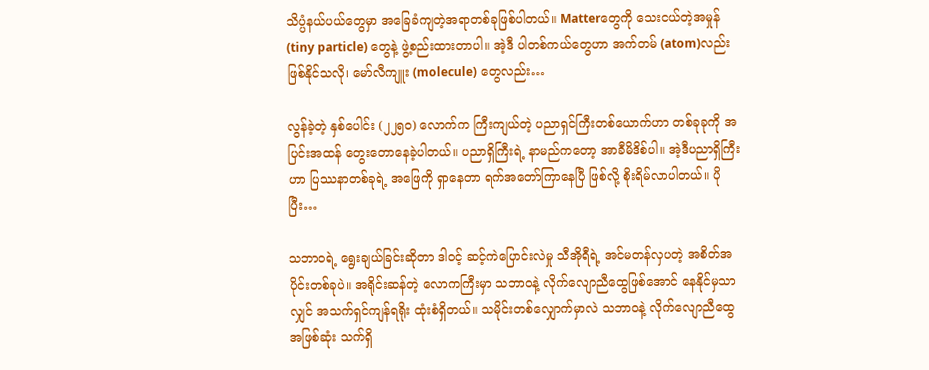သိပ္ပံနယ်ပယ်တွေမှာ အခြေခံကျတဲ့အရာတစ်ခုဖြစ်ပါတယ်။ Matterတွေကို သေးငယ်တဲ့အမှုန် (tiny particle) တွေနဲ့ ဖွဲ့စည်းထားတာပါ။ အဲ့ဒီ ပါတစ်ကယ်တွေဟာ အက်တမ် (atom)လည်းဖြစ်နိုင်သလို၊ မော်လီကျူး (molecule) တွေလည်း…

လွန်ခဲ့တဲ့ နှစ်ပေါင်း (၂၂၅၀) လောက်က ကြီးကျယ်တဲ့ ပညာရှင်ကြီးတစ်ယောက်ဟာ တစ်ခုခုကို အပြင်းအထန် တွေးတောနေခဲ့ပါတယ်။ ပညာရှိကြီးရဲ့ နာမည်ကတော့ အာခီမိဒိစ်ပါ။ အဲ့ဒီပညာရှိကြီးဟာ ပြဿနာတစ်ခုရဲ့ အဖြေကို ရှာနေတာ ရက်အတော်ကြာနေပြီ ဖြစ်လို့ စိုးရိမ်လာပါတယ်။ ပိုပြီး…

သဘာဝရဲ့ ရွေးချယ်ခြင်းဆိုတာ ဒါဝင့် ဆင့်ကဲပြောင်းလဲမှု သီအိုရီရဲ့ အင်မတန်လှပတဲ့ အစိတ်အပိုင်းတစ်ခုပဲ။ အရိုင်းဆန်တဲ့ လောကကြီးမှာ သဘာဝနဲ့ လိုက်လျောညီထွေဖြစ်အောင် နေနိုင်မှသာလျှင် အသက်ရှင်ကျန်ရရိုး ထုံးစံရှိတယ်။ သမိုင်းတစ်လျှောက်မှာလဲ သဘာဝနဲ့ လိုက်လျောညီထွေ အဖြစ်ဆုံး သက်ရှိ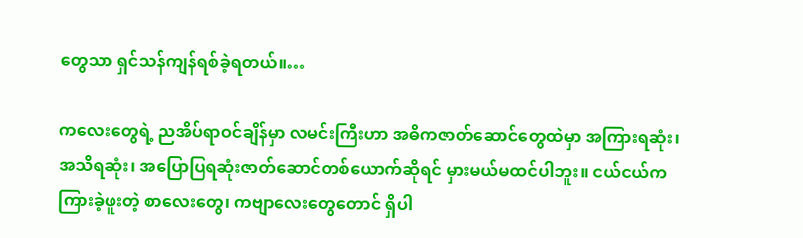တွေသာ ရှင်သန်ကျန်ရစ်ခဲ့ရတယ်။…

ကလေးတွေရဲ့ ညအိပ်ရာဝင်ချိန်မှာ လမင်းကြီးဟာ အဓိကဇာတ်ဆောင်တွေထဲမှာ အကြားရဆုံး၊ အသိရဆုံး၊ အပြောပြရဆုံးဇာတ်ဆောင်တစ်ယောက်ဆိုရင် မှားမယ်မထင်ပါဘူး။ ငယ်ငယ်က ကြားခဲ့ဖူးတဲ့ စာလေးတွေ၊ ကဗျာလေးတွေတောင် ရှိပါ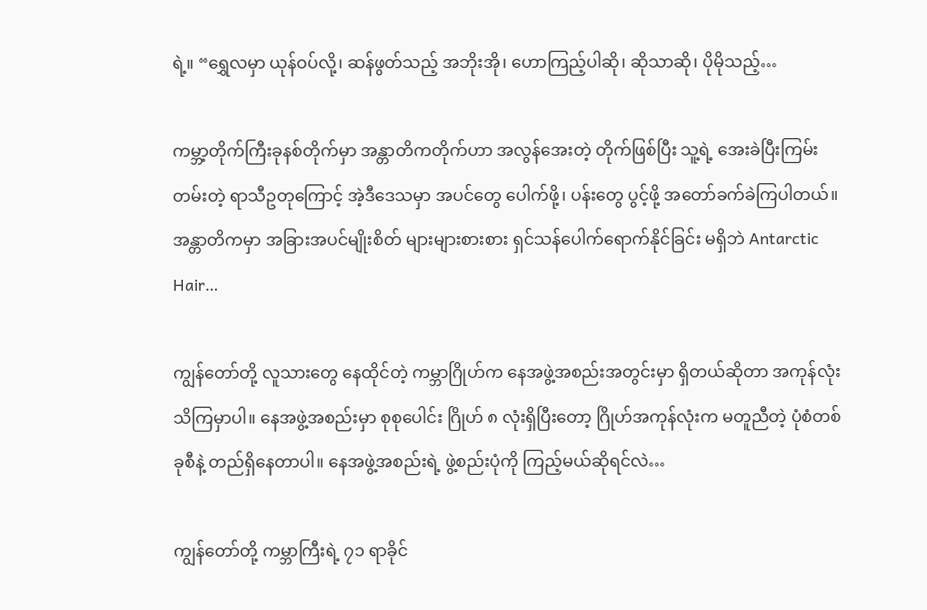ရဲ့။ “ရွှေလမှာ ယုန်ဝပ်လို့၊ ဆန်ဖွတ်သည့် အဘိုးအို၊ ဟောကြည့်ပါဆို၊ ဆိုသာဆို၊ ပိုမိုသည့်…

ကမ္ဘာ့တိုက်ကြီးခုနစ်တိုက်မှာ အန္တာတိကတိုက်ဟာ အလွန်အေးတဲ့ တိုက်ဖြစ်ပြီး သူ့ရဲ့ အေးခဲပြီးကြမ်းတမ်းတဲ့ ရာသီဥတုကြောင့် အဲ့ဒီဒေသမှာ အပင်တွေ ပေါက်ဖို့၊ ပန်းတွေ ပွင့်ဖို့ အတော်ခက်ခဲကြပါတယ်။ အန္တာတိကမှာ အခြားအပင်မျိုးစိတ် များများစားစား ရှင်သန်ပေါက်ရောက်နိုင်ခြင်း မရှိဘဲ Antarctic Hair…

ကျွန်တော်တို့ လူသားတွေ နေထိုင်တဲ့ ကမ္ဘာဂြိုဟ်က နေအဖွဲ့အစည်းအတွင်းမှာ ရှိတယ်ဆိုတာ အကုန်လုံး သိကြမှာပါ။ နေအဖွဲ့အစည်းမှာ စုစုပေါင်း ဂြိုဟ် ၈ လုံးရှိပြီးတော့ ဂြိုဟ်အကုန်လုံးက မတူညီတဲ့ ပုံစံတစ်ခုစီနဲ့ တည်ရှိနေတာပါ။ နေအဖွဲ့အစည်းရဲ့ ဖွဲ့စည်းပုံကို ကြည့်မယ်ဆိုရင်လဲ…

ကျွန်တော်တို့ ကမ္ဘာကြီးရဲ့ ၇၁ ရာခိုင်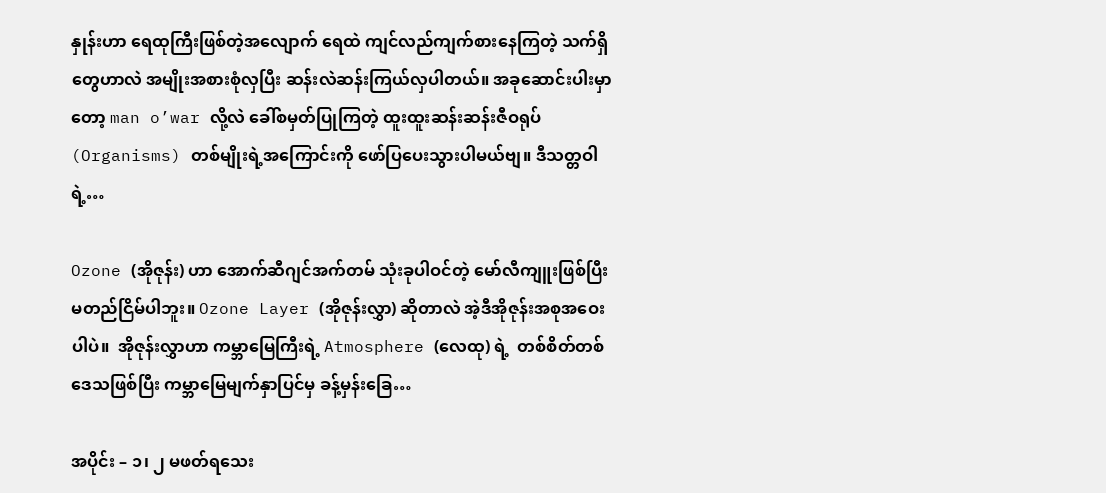နှုန်းဟာ ရေထုကြီးဖြစ်တဲ့အလျောက် ရေထဲ ကျင်လည်ကျက်စားနေကြတဲ့ သက်ရှိတွေဟာလဲ အမျိုးအစားစုံလှပြီး ဆန်းလဲဆန်းကြယ်လှပါတယ်။ အခုဆောင်းပါးမှာတော့ man o’war လို့လဲ ခေါ်စမှတ်ပြုကြတဲ့ ထူးထူးဆန်းဆန်းဇီဝရုပ် (Organisms) တစ်မျိုးရဲ့အကြောင်းကို ဖော်ပြပေးသွားပါမယ်ဗျ။ ဒီသတ္တဝါရဲ့…

Ozone (အိုဇုန်း) ဟာ အောက်ဆီဂျင်အက်တမ် သုံးခုပါဝင်တဲ့ မော်လီကျူးဖြစ်ပြီး မတည်ငြိမ်ပါဘူး။ Ozone Layer (အိုဇုန်းလွှာ) ဆိုတာလဲ အဲ့ဒီအိုဇုန်းအစုအဝေးပါပဲ။  အိုဇုန်းလွှာဟာ ကမ္ဘာမြေကြီးရဲ့ Atmosphere (လေထု) ရဲ့  တစ်စိတ်တစ်ဒေသဖြစ်ပြီး ကမ္ဘာမြေမျက်နှာပြင်မှ ခန့်မှန်းခြေ…

အပိုင်း – ၁၊ ၂ မဖတ်ရသေး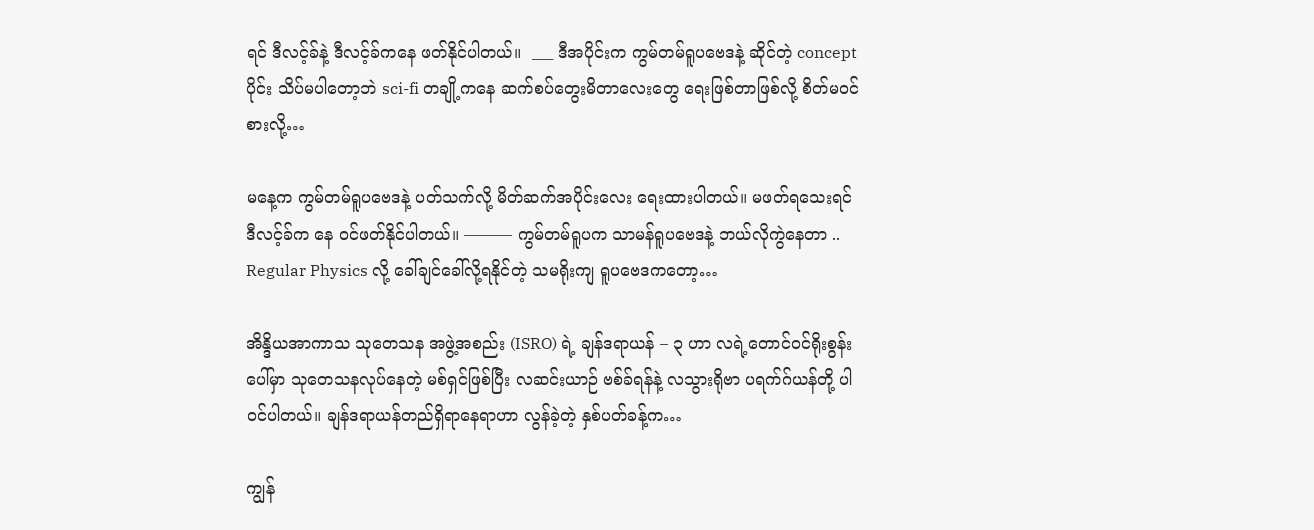ရင် ဒီလင့်ခ်နဲ့ ဒီလင့်ခ်ကနေ ဖတ်နိုင်ပါတယ်။  ___ ဒီအပိုင်းက ကွမ်တမ်ရူပဗေဒနဲ့ ဆိုင်တဲ့ concept ပိုင်း သိပ်မပါတော့ဘဲ sci-fi တချို့ကနေ ဆက်စပ်တွေးမိတာလေးတွေ ရေးဖြစ်တာဖြစ်လို့ စိတ်မဝင်စားလို့…

မနေ့က ကွမ်တမ်ရူပဗေဒနဲ့ ပတ်သက်လို့ မိတ်ဆက်အပိုင်းလေး ရေးထားပါတယ်။ မဖတ်ရသေးရင် ဒီလင့်ခ်က နေ ဝင်ဖတ်နိုင်ပါတယ်။ ――― ကွမ်တမ်ရူပက သာမန်ရူပဗေဒနဲ့ ဘယ်လိုကွဲနေတာ .. Regular Physics လို့ ခေါ်ချင်ခေါ်လို့ရနိုင်တဲ့ သမရိုးကျ ရူပဗေဒကတော့…

အိန္ဒိယအာကာသ သုတေသန အဖွဲ့အစည်း (ISRO) ရဲ့ ချန်ဒရာယန် – ၃ ဟာ လရဲ့တောင်ဝင်ရိုးစွန်းပေါ်မှာ သုတေသနလုပ်နေတဲ့ မစ်ရှင်ဖြစ်ပြီး လဆင်းယာဉ် ဗစ်ခ်ရန်နဲ့ လသွားရိုဗာ ပရက်ဂ်ယန်တို့ ပါဝင်ပါတယ်။ ချန်ဒရာယန်တည်ရှိရာနေရာဟာ လွန်ခဲ့တဲ့ နှစ်ပတ်ခန့်က…

ကျွန်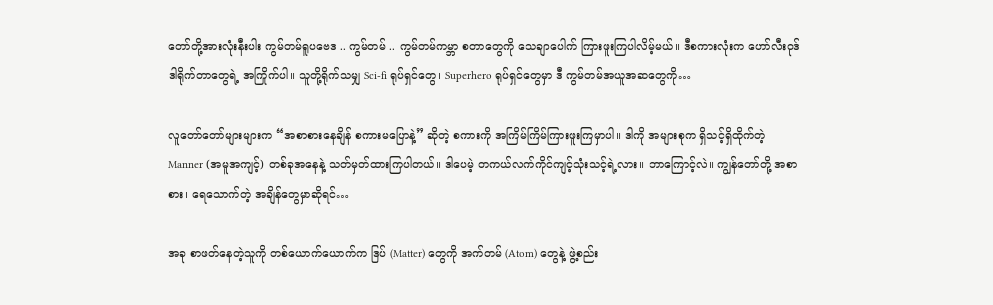တော်တို့အားလုံးနီးပါး ကွမ်တမ်ရူပဗေဒ .. ကွမ်တမ် .. ကွမ်တမ်ကမ္ဘာ စတာတွေကို သေချာပေါက် ကြားဖူးကြပါလိမ့်မယ်။ ဒီစကားလုံးက ဟော်လီးဝုဒ် ဒါရိုက်တာတွေရဲ့ အကြိုက်ပါ။ သူတို့ရိုက်သမျှ Sci-fi ရုပ်ရှင်တွေ၊ Superhero ရုပ်ရှင်တွေမှာ ဒီ ကွမ်တမ်အယူအဆတွေကို…

လူတော်တော်များများက “အစာစားနေချိန် စကားမပြောနဲ့” ဆိုတဲ့ စကားကို အကြိမ်ကြိမ်ကြားဖူးကြမှာပါ။ ဒါကို အများစုက ရှိသင့်ရှိထိုက်တဲ့ Manner (အမူအကျင့်) တစ်ခုအနေနဲ့ သတ်မှတ်ထားကြပါတယ်။ ဒါပေမဲ့ တကယ်လက်ကိုင်ကျင့်သုံးသင့်ရဲ့လား။ ဘာကြောင့်လဲ။ ကျွန်တော်တို့ အစာစား၊ ရေသောက်တဲ့ အချိန်တွေမှာဆိုရင်…

အခု စာဖတ်နေတဲ့သူကို တစ်ယောက်ယောက်က ဒြပ် (Matter) တွေကို အက်တမ် (Atom) တွေနဲ့ ဖွဲ့စည်း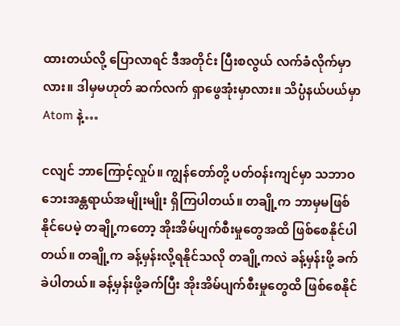ထားတယ်လို့ ပြောလာရင် ဒီအတိုင်း ပြီးစလွယ် လက်ခံလိုက်မှာလား။ ဒါမှမဟုတ် ဆက်လက် ရှာဖွေအုံးမှာလား။ သိပ္ပံနယ်ပယ်မှာ Atom နဲ့…

ငလျင် ဘာကြောင့်လှုပ်။ ကျွန်တော်တို့ ပတ်ဝန်းကျင်မှာ သဘာဝဘေးအန္တရာယ်အမျိုးမျိုး ရှိကြပါတယ်။ တချို့က ဘာမှမဖြစ်နိုင်ပေမဲ့ တချို့ကတော့ အိုးအိမ်ပျက်စီးမှုတွေအထိ ဖြစ်စေနိုင်ပါတယ်။ တချို့က ခန့်မှန်းလို့ရနိုင်သလို တချို့ကလဲ ခန့်မှန်းဖို့ ခက်ခဲပါတယ်။ ခန့်မှန်းဖို့ခက်ပြီး အိုးအိမ်ပျက်စီးမှုတွေထိ ဖြစ်စေနိုင်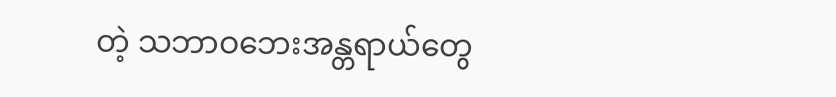တဲ့ သဘာဝဘေးအန္တရာယ်တွေ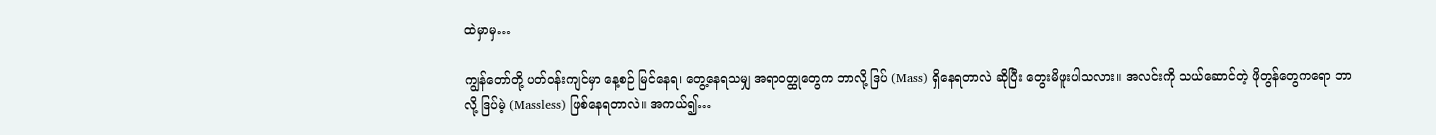ထဲမှာမှ…

ကျွန်တော်တို့ ပတ်ဝန်းကျင်မှာ နေ့စဉ် မြင်နေရ၊ တွေ့နေရသမျှ အရာဝတ္ထုတွေက ဘာလို့ ဒြပ် (Mass) ရှိနေရတာလဲ ဆိုပြီး တွေးမိဖူးပါသလား။ အလင်းကို သယ်ဆောင်တဲ့ ဖိုတွန်တွေကရော ဘာလို့ ဒြပ်မဲ့ (Massless) ဖြစ်နေရတာလဲ။ အကယ်၍…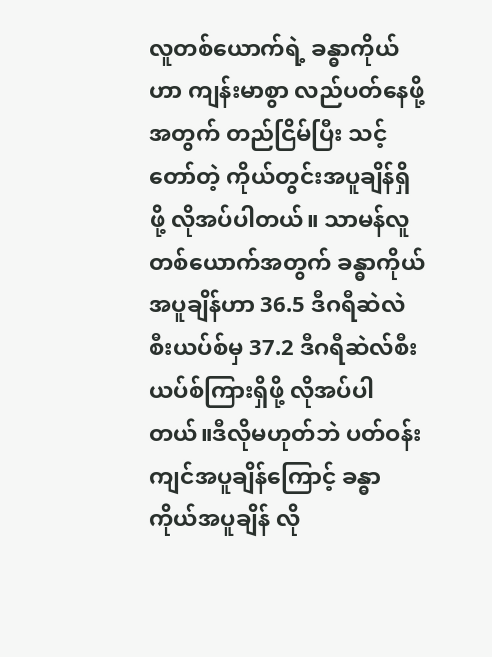လူတစ်ယောက်ရဲ့ ခန္ဓာကိုယ်ဟာ ကျန်းမာစွာ လည်ပတ်နေဖို့အတွက် တည်ငြိမ်ပြီး သင့်တော်တဲ့ ကိုယ်တွင်းအပူချိန်ရှိဖို့ လိုအပ်ပါတယ်။ သာမန်လူတစ်ယောက်အတွက်‌ ခန္ဓာကိုယ်အပူချိန်ဟာ 36.5 ဒီဂရီဆဲလဲစီးယပ်စ်မှ 37.2 ဒီဂရီဆဲလ်စီးယပ်စ်ကြားရှိဖို့ လိုအပ်ပါတယ်။ဒီလိုမဟုတ်ဘဲ ပတ်ဝန်းကျင်အပူချိန်ကြောင့် ခန္ဓာကိုယ်အပူချိန် လို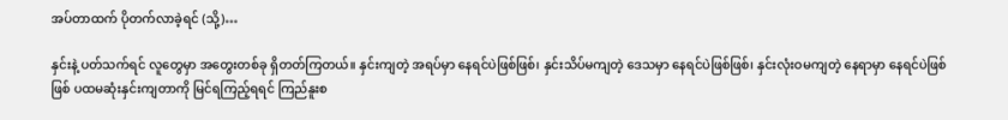အပ်တာထက် ပိုတက်လာခဲ့ရင် (သို့)…

နှင်းနဲ့ ပတ်သက်ရင် လူတွေမှာ အတွေးတစ်ခု ရှိတတ်ကြတယ်။ နှင်းကျတဲ့ အရပ်မှာ နေရင်ပဲဖြစ်ဖြစ်၊ နှင်းသိပ်မကျတဲ့ ဒေသမှာ နေရင်ပဲဖြစ်ဖြစ်၊ နှင်းလုံးဝမကျတဲ့ နေရာမှာ နေရင်ပဲဖြစ်ဖြစ် ပထမဆုံးနှင်းကျတာကို မြင်ရကြည့်ရရင် ကြည်နူးစ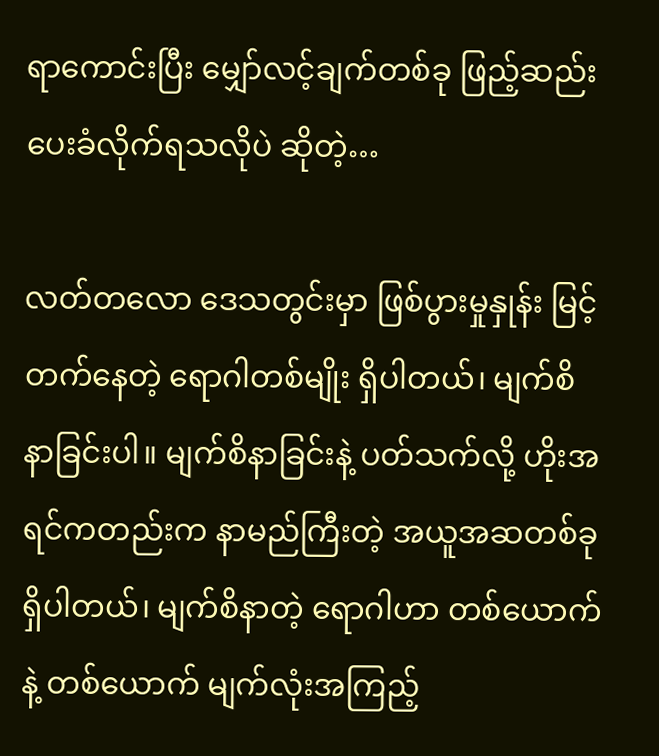ရာကောင်းပြီး မျှော်လင့်ချက်တစ်ခု ဖြည့်ဆည်းပေးခံလိုက်ရသလိုပဲ ဆိုတဲ့…

လတ်တလော ဒေသတွင်းမှာ ဖြစ်ပွားမှုနှုန်း မြင့်တက်နေတဲ့ ရောဂါတစ်မျိုး ရှိပါတယ်၊ မျက်စိနာခြင်းပါ။ မျက်စိနာခြင်းနဲ့ ပတ်သက်လို့ ဟိုးအရင်ကတည်းက နာမည်ကြီးတဲ့ အယူအဆတစ်ခုရှိပါတယ်၊ မျက်စိနာတဲ့ ရောဂါဟာ တစ်ယောက်နဲ့ တစ်ယောက် မျက်လုံးအကြည့်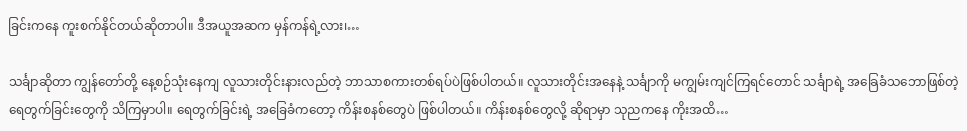ခြင်းကနေ ကူးစက်နိုင်တယ်ဆိုတာပါ။ ဒီအယူအဆက မှန်ကန်ရဲ့လား၊…

သင်္ချာဆိုတာ ကျွန်တော်တို့ နေ့စဉ်သုံးနေကျ လူသားတိုင်းနားလည်တဲ့ ဘာသာစကားတစ်ရပ်ပဲဖြစ်ပါတယ်။ လူသားတိုင်းအနေနဲ့ သင်္ချာကို မကျွမ်းကျင်ကြရင်တောင် သင်္ချာရဲ့ အခြေခံသဘောဖြစ်တဲ့ ရေတွက်ခြင်းတွေကို သိကြမှာပါ။ ရေတွက်ခြင်းရဲ့ အခြေခံကတော့ ကိန်းစနစ်တွေပဲ ဖြစ်ပါတယ်။ ကိန်းစနစ်တွေလို့ ဆိုရာမှာ သုညကနေ ကိုးအထိ…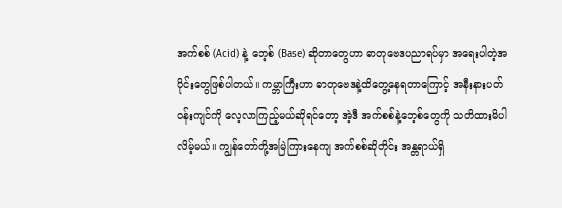အက်စစ် (Acid) နဲ့ ဘေ့စ် (Base) ဆိုတာတွေဟာ ဓာတုဗေဒပညာရပ်မှာ အရေးပါတဲ့အပိုင်းတွေဖြစ်ပါတယ်။ ကမ္ဘာကြီးဟာ ဓာတုဗေဒနဲ့ထိတွေ့နေရတာကြောင့် အနီးနားပတ်ဝန်းကျင်ကို လေ့လာကြည့်မယ်ဆိုရင်တော့ အဲ့ဒီ အက်စစ်နဲ့ဘေ့စ်တွေကို သတိထားမိပါလိမ့်မယ်။ ကျွန်တော်တို့အမြဲကြားနေကျ အက်စစ်ဆိုတိုင်း အန္တရာယ်ရှိ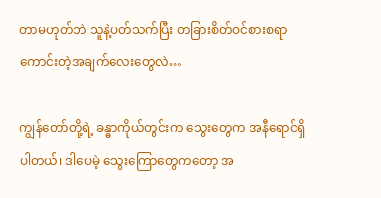တာမဟုတ်ဘဲ သူနဲ့ပတ်သက်ပြီး တခြားစိတ်ဝင်စားစရာကောင်းတဲ့အချက်လေးတွေလဲ…

ကျွန်တော်တို့ရဲ့ ခန္ဓာကိုယ်တွင်းက သွေးတွေက အနီရောင်ရှိပါတယ်၊ ဒါပေမဲ့ သွေးကြောတွေကတော့ အ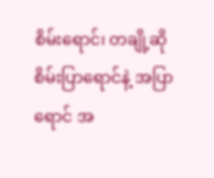စိမ်းရောင်၊ တချို့ဆို စိမ်းပြာရောင်နဲ့ အပြာရောင် အ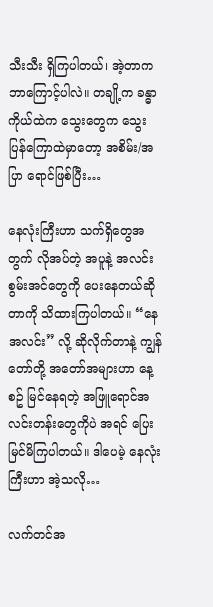သီးသီး ရှိကြပါတယ်၊ အဲ့တာက ဘာကြောင့်ပါလဲ။ တချို့က ခန္ဓာကိုယ်ထဲက သွေးတွေက သွေးပြန်ကြောထဲမှာတော့ အစိမ်း/အပြာ ရောင်ဖြစ်ပြီး…

နေလုံးကြီးဟာ သက်ရှိတွေအတွက် လိုအပ်တဲ့ အပူနဲ့ အလင်းစွမ်းအင်တွေကို ပေးနေတယ်ဆိုတာကို သိထားကြပါတယ်။ “နေအလင်း” လို့ ဆိုလိုက်တာနဲ့ ကျွန်တော်တို့ အတော်အများဟာ နေ့စဥ် မြင်နေရတဲ့ အဖြူရောင်အလင်းတန်းတွေကိုပဲ အရင် ပြေးမြင်မိကြပါတယ်။ ဒါပေမဲ့ နေလုံးကြီးဟာ အဲ့သလို…

လက်တင်အ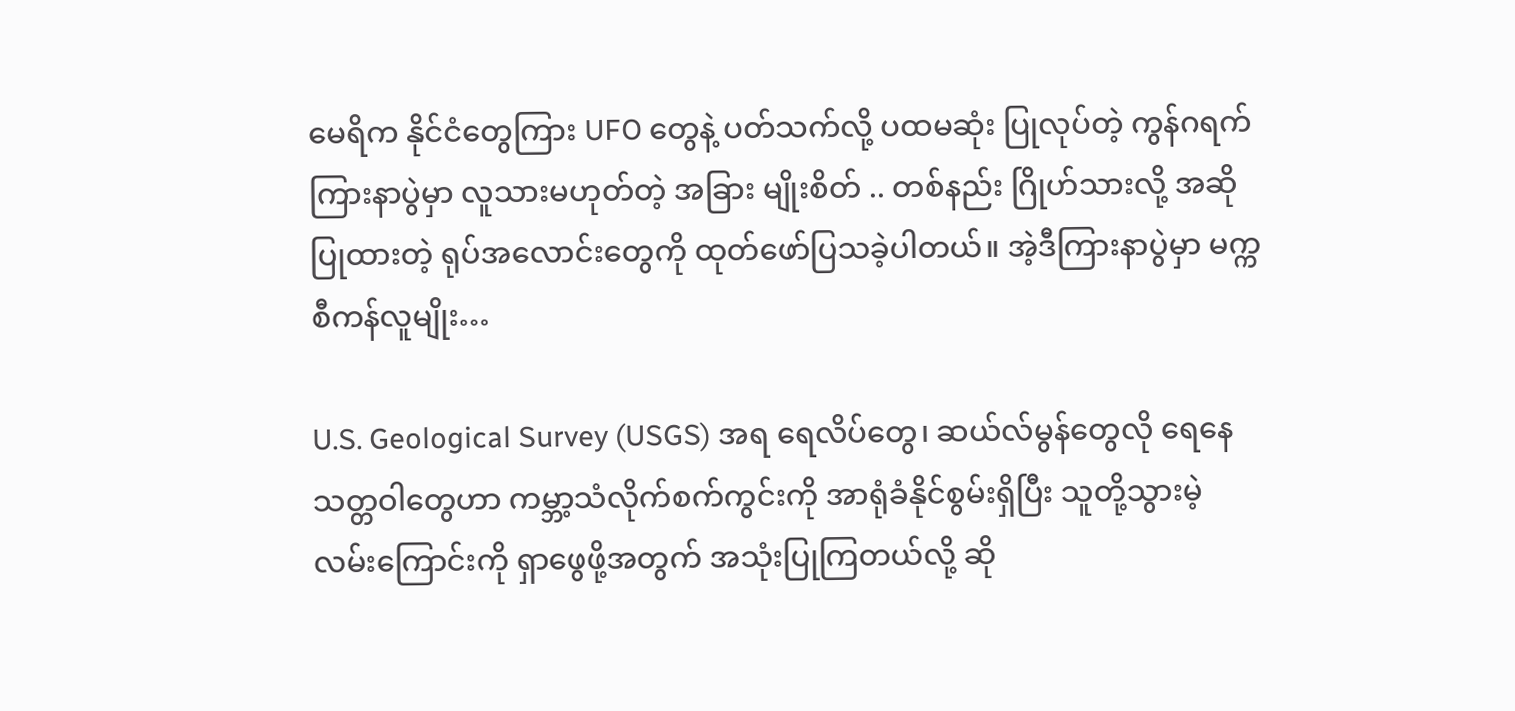မေရိက နိုင်ငံတွေကြား UFO တွေနဲ့ ပတ်သက်လို့ ပထမဆုံး ပြုလုပ်တဲ့ ကွန်ဂရက် ကြားနာပွဲမှာ လူသားမဟုတ်တဲ့ အခြား မျိုးစိတ် .. တစ်နည်း ဂြိုဟ်သားလို့ အဆိုပြုထားတဲ့ ရုပ်အလောင်းတွေကို ထုတ်ဖော်ပြသခဲ့ပါတယ်။ အဲ့ဒီကြားနာပွဲမှာ မက္ကစီကန်လူမျိုး…

U.S. Geological Survey (USGS) အရ ရေလိပ်တွေ၊ ဆယ်လ်မွန်တွေလို ရေနေသတ္တဝါတွေဟာ ကမ္ဘာ့သံလိုက်စက်ကွင်းကို အာရုံခံနိုင်စွမ်းရှိပြီး သူတို့သွားမဲ့ လမ်းကြောင်းကို ရှာဖွေဖို့အတွက် အသုံးပြုကြတယ်လို့ ဆို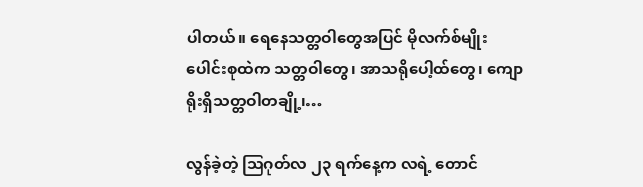ပါတယ်။ ရေနေသတ္တဝါတွေအပြင် မိုလက်စ်မျိုးပေါင်းစုထဲက သတ္တဝါတွေ၊ အာသရိုပေါ့ထ်တွေ၊ ကျောရိုးရှိသတ္တဝါတချို့၊…

လွန်ခဲ့တဲ့ ဩဂုတ်လ ၂၃ ရက်နေ့က လရဲ့ တောင်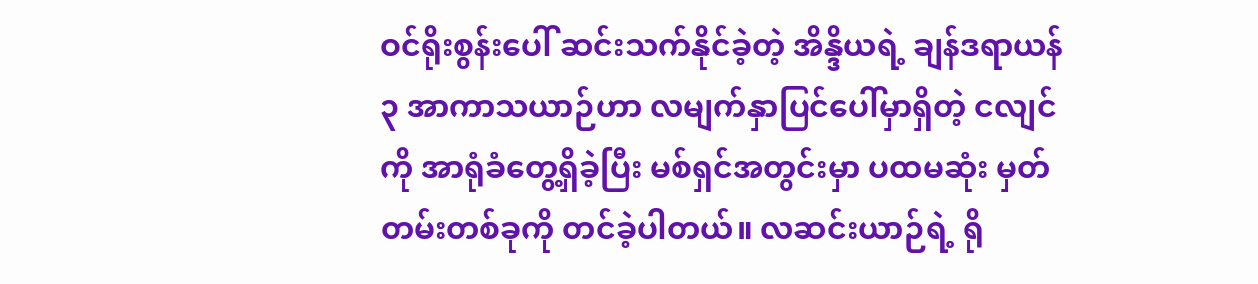ဝင်ရိုးစွန်းပေါ် ဆင်းသက်နိုင်ခဲ့တဲ့ အိန္ဒိယရဲ့ ချန်ဒရာယန် ၃ အာကာသယာဉ်ဟာ လမျက်နှာပြင်ပေါ်မှာရှိတဲ့ ငလျင်ကို အာရုံခံတွေ့ရှိခဲ့ပြီး မစ်ရှင်အတွင်းမှာ ပထမဆုံး မှတ်တမ်းတစ်ခုကို တင်ခဲ့ပါတယ်။ လဆင်းယာဉ်ရဲ့ ရို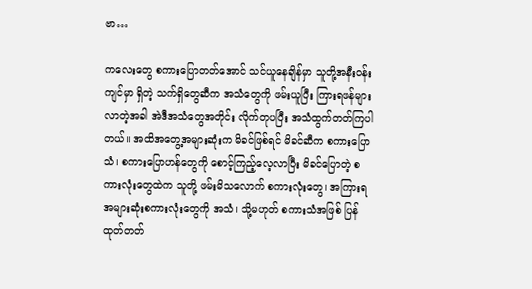ဗာ…

ကလေးတွေ စကားပြောတတ်အောင် သင်ယူနေချိန်မှာ သူတို့အနီးဝန်းကျင်မှာ ရှိတဲ့ သက်ရှိတွေဆီက အသံတွေကို ဖမ်းယူပြီး ကြားရဖန်များလာတဲ့အခါ အဲဒီအသံတွေအတိုင်း လိုက်တုပပြီး အသံထွက်တတ်ကြပါတယ်။ အထိအတွေ့အများဆုံးက မိခင်ဖြစ်ရင် မိခင်ဆီက စကားပြောသံ၊ စကားပြောဟန်တွေကို စောင့်ကြည့်လေ့လာပြီး မိခင်ပြောတဲ့ စကားလုံးတွေထဲက သူတို့ ဖမ်းမိသလောက် စကားလုံးတွေ၊ အကြားရအများဆုံးစကားလုံးတွေကို အသံ၊ သို့မဟုတ် စကားသံအဖြစ် ပြန်ထုတ်တတ်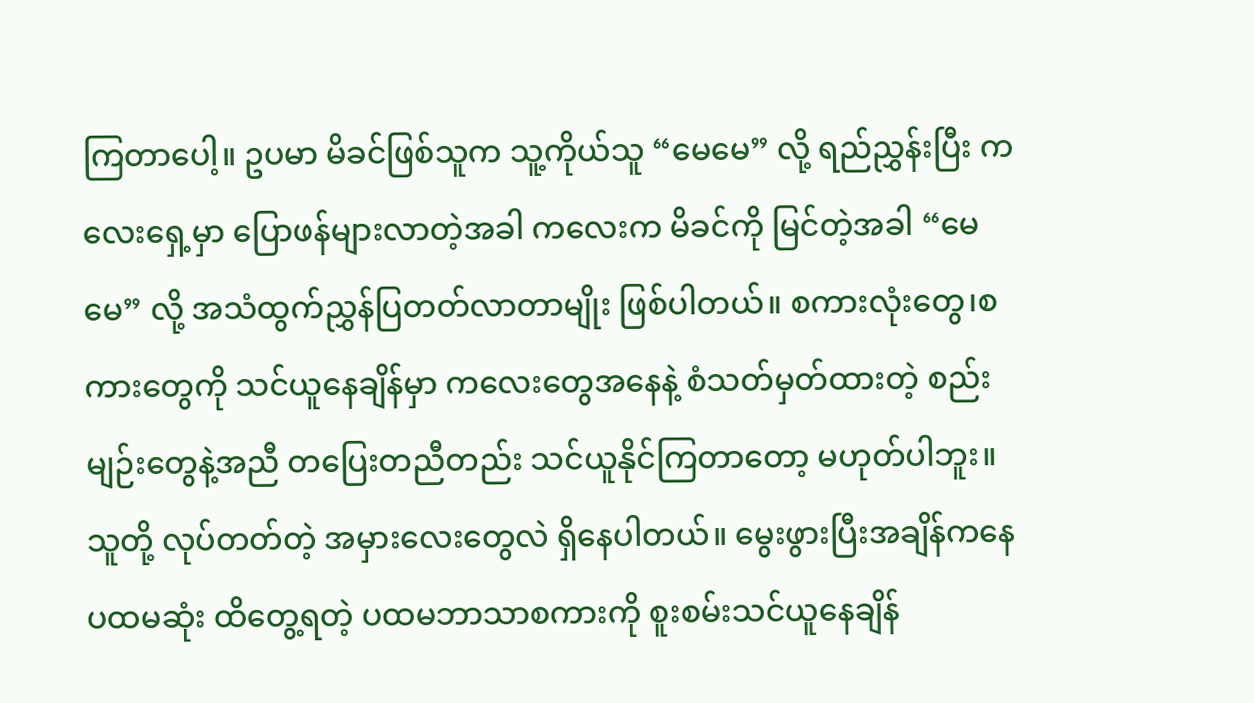ကြတာပေါ့။ ဥပမာ မိခင်ဖြစ်သူက သူ့ကိုယ်သူ “မေမေ” လို့ ရည်ညွှန်းပြီး ကလေးရှေ့မှာ ပြောဖန်များလာတဲ့အခါ ကလေးက မိခင်ကို မြင်တဲ့အခါ “မေမေ” လို့ အသံထွက်ညွှန်ပြတတ်လာတာမျိုး ဖြစ်ပါတယ်။ စကားလုံးတွေ၊စကားတွေကို သင်ယူနေချိန်မှာ ကလေးတွေအနေနဲ့ စံသတ်မှတ်ထားတဲ့ စည်းမျဉ်းတွေနဲ့အညီ တပြေးတညီတည်း သင်ယူနိုင်ကြတာတော့ မဟုတ်ပါဘူး။ သူတို့ လုပ်တတ်တဲ့ အမှားလေးတွေလဲ ရှိနေပါတယ်။ မွေးဖွားပြီးအချိန်ကနေ ပထမဆုံး ထိတွေ့ရတဲ့ ပထမဘာသာစကားကို စူးစမ်းသင်ယူနေချိန်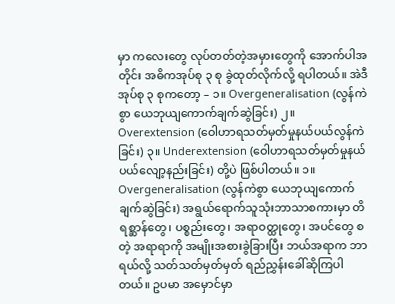မှာ ကလေးတွေ လုပ်တတ်တဲ့အမှားတွေကို အောက်ပါအတိုင်း အဓိကအုပ်စု ၃ စု ခွဲထုတ်လိုက်လို့ ရပါတယ်။ အဲဒီအုပ်စု ၃ စုကတော့ – ၁။ Overgeneralisation (လွန်ကဲစွာ ယေဘုယျကောက်ချက်ဆွဲခြင်း) ၂။ Overextension (ဝေါဟာရသတ်မှတ်မှုနယ်ပယ်လွန်ကဲခြင်း) ၃။ Underextension (ဝေါဟာရသတ်မှတ်မှုနယ်ပယ်လျော့နည်းခြင်း) တို့ပဲ ဖြစ်ပါတယ်။ ၁။ Overgeneralisation (လွန်ကဲစွာ ယေဘုယျကောက်ချက်ဆွဲခြင်း) အရွယ်ရောက်သူသုံးဘာသာစကားမှာ တိရစ္ဆာန်တွေ၊ ပစ္စည်းတွေ၊ အရာဝတ္ထုတွေ၊ အပင်တွေ စတဲ့ အရာရာကို အမျိုးအစားခွဲခြားပြီး ဘယ်အရာက ဘာရယ်လို့ သတ်သတ်မှတ်မှတ် ရည်ညွှန်းခေါ်ဆိုကြပါတယ်။ ဥပမာ အမှောင်မှာ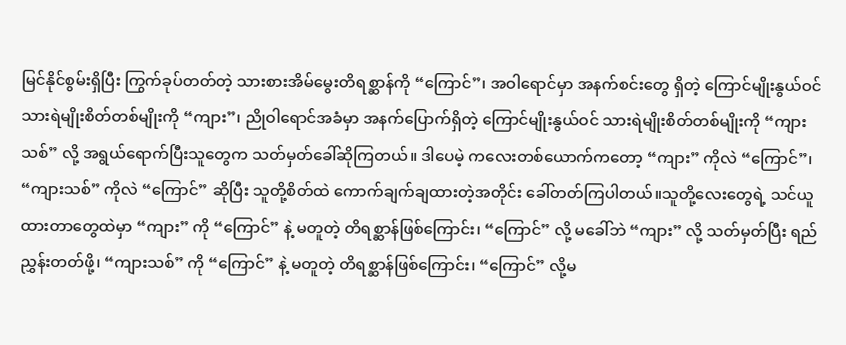မြင်နိုင်စွမ်းရှိပြီး ကြွက်ခုပ်တတ်တဲ့ သားစားအိမ်မွေးတိရစ္ဆာန်ကို “ကြောင်”၊ အဝါရောင်မှာ အနက်စင်းတွေ ရှိတဲ့ ကြောင်မျိုးနွယ်ဝင် သားရဲမျိုးစိတ်တစ်မျိုးကို “ကျား”၊ ညိုဝါရောင်အခံမှာ အနက်ပြောက်ရှိတဲ့ ကြောင်မျိုးနွယ်ဝင် သားရဲမျိုးစိတ်တစ်မျိုးကို “ကျားသစ်” လို့ အရွယ်ရောက်ပြီးသူတွေက သတ်မှတ်ခေါ်ဆိုကြတယ်။ ဒါပေမဲ့ ကလေးတစ်ယောက်ကတော့ “ကျား” ကိုလဲ “ကြောင်”၊ “ကျားသစ်” ကိုလဲ “ကြောင်” ဆိုပြီး သူတို့စိတ်ထဲ ကောက်ချက်ချထားတဲ့အတိုင်း ခေါ်တတ်ကြပါတယ်။သူတို့လေးတွေရဲ့ သင်ယူထားတာတွေထဲမှာ “ကျား” ကို “ကြောင်” နဲ့ မတူတဲ့ တိရစ္ဆာန်ဖြစ်ကြောင်း၊ “ကြောင်” လို့ မခေါ်ဘဲ “ကျား” လို့ သတ်မှတ်ပြီး ရည်ညွှန်းတတ်ဖို့၊ “ကျားသစ်” ကို “ကြောင်” နဲ့ မတူတဲ့ တိရစ္ဆာန်ဖြစ်ကြောင်း၊ “ကြောင်” လို့မ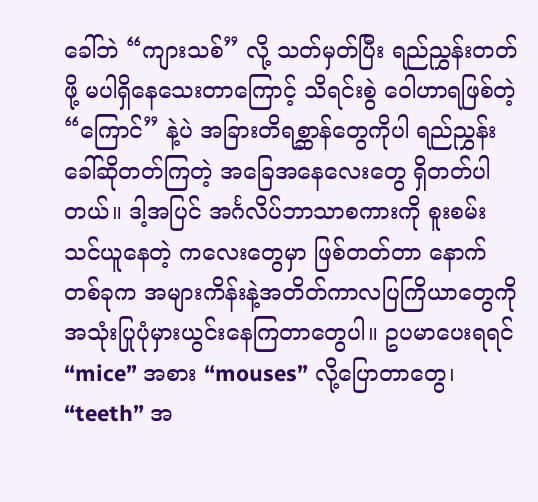ခေါ်ဘဲ “ကျားသစ်” လို့ သတ်မှတ်ပြီး ရည်ညွှန်းတတ်ဖို့ မပါရှိနေသေးတာကြောင့် သိရင်းစွဲ ဝေါဟာရဖြစ်တဲ့ “ကြောင်” နဲ့ပဲ အခြားတိရစ္ဆာန်တွေကိုပါ ရည်ညွှန်းခေါ်ဆိုတတ်ကြတဲ့ အခြေအနေလေးတွေ ရှိတတ်ပါတယ်။ ဒါ့အပြင် အင်္ဂလိပ်ဘာသာစကားကို စူးစမ်းသင်ယူနေတဲ့ ကလေးတွေမှာ ဖြစ်တတ်တာ နောက်တစ်ခုက အများကိန်းနဲ့အတိတ်ကာလပြကြိယာတွေကို အသုံးပြုပုံမှားယွင်းနေကြတာတွေပါ။ ဥပမာပေးရရင် “mice” အစား “mouses” လို့ပြောတာတွေ၊ “teeth” အ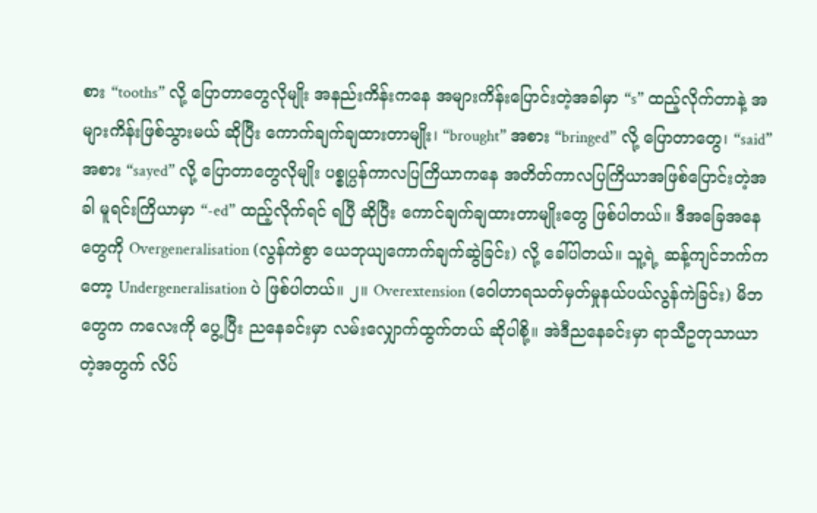စား “tooths” လို့ ပြောတာတွေလိုမျိုး အနည်းကိန်းကနေ အများကိန်းပြောင်းတဲ့အခါမှာ “s” ထည့်လိုက်တာနဲ့ အများကိန်းဖြစ်သွားမယ် ဆိုပြီး ကောက်ချက်ချထားတာမျိုး၊ “brought” အစား “bringed” လို့ ပြောတာတွေ၊ “said” အစား “sayed” လို့ ပြောတာတွေလိုမျိုး ပစ္စုပ္ပန်ကာလပြကြိယာကနေ အတိတ်ကာလပြကြိယာအဖြစ်ပြောင်းတဲ့အခါ မူရင်းကြိယာမှာ “-ed” ထည့်လိုက်ရင် ရပြီ ဆိုပြီး ကောင်ချက်ချထားတာမျိုးတွေ ဖြစ်ပါတယ်။ ဒီအခြေအနေတွေကို Overgeneralisation (လွန်ကဲစွာ ယေဘုယျကောက်ချက်ဆွဲခြင်း) လို့ ခေါ်ပါတယ်။ သူ့ရဲ့ ဆန့်ကျင်ဘက်ကတော့ Undergeneralisation ပဲ ဖြစ်ပါတယ်။ ၂။ Overextension (ဝေါဟာရသတ်မှတ်မှုနယ်ပယ်လွန်ကဲခြင်း) မိဘတွေက ကလေးကို ပွေ့ပြီး ညနေခင်းမှာ လမ်းလျှောက်ထွက်တယ် ဆိုပါစို့။ အဲဒီညနေခင်းမှာ ရာသီဥတုသာယာတဲ့အတွက် လိပ်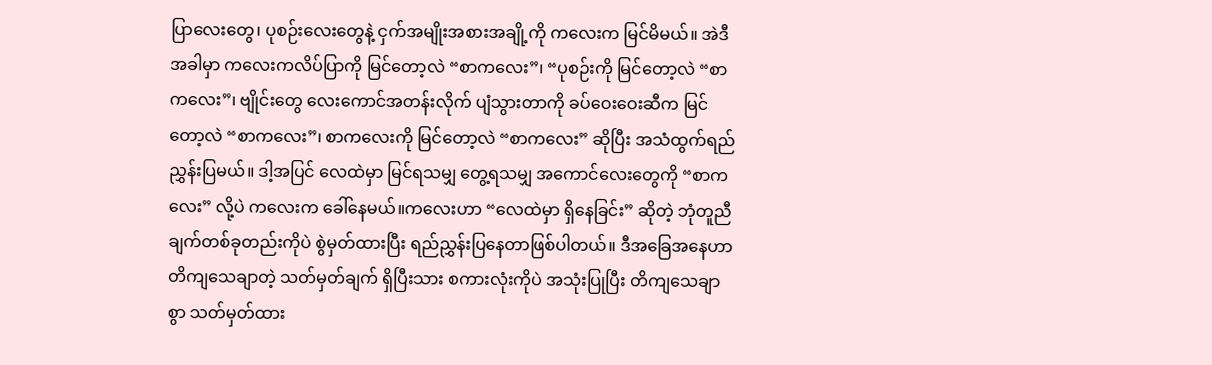ပြာလေးတွေ၊ ပုစဉ်းလေးတွေနဲ့ ငှက်အမျိုးအစားအချို့ကို ကလေးက မြင်မိမယ်။ အဲဒီအခါမှာ ကလေးကလိပ်ပြာကို မြင်တော့လဲ “စာကလေး”၊ “ပုစဉ်းကို မြင်တော့လဲ “စာကလေး”၊ ဗျိုင်းတွေ လေးကောင်အတန်းလိုက် ပျံသွားတာကို ခပ်ဝေးဝေးဆီက မြင်တော့လဲ “စာကလေး”၊ စာကလေးကို မြင်တော့လဲ “စာကလေး” ဆိုပြီး အသံထွက်ရည်ညွှန်းပြမယ်။ ဒါ့အပြင် လေထဲမှာ မြင်ရသမျှ တွေ့ရသမျှ အကောင်လေးတွေကို “စာကလေး” လို့ပဲ ကလေးက ခေါ်နေမယ်။ကလေးဟာ “လေထဲမှာ ရှိနေခြင်း” ဆိုတဲ့ ဘုံတူညီချက်တစ်ခုတည်းကိုပဲ စွဲမှတ်ထားပြီး ရည်ညွှန်းပြနေတာဖြစ်ပါတယ်။ ဒီအခြေအနေဟာ တိကျသေချာတဲ့ သတ်မှတ်ချက် ရှိပြီးသား စကားလုံးကိုပဲ အသုံးပြုပြီး တိကျသေချာစွာ သတ်မှတ်ထား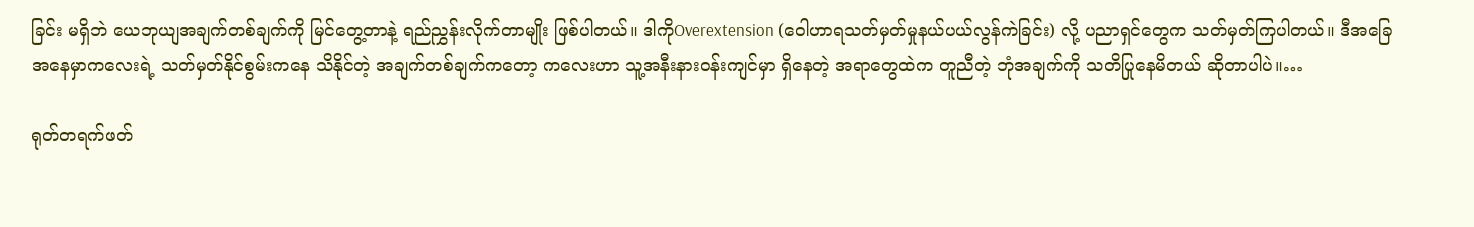ခြင်း မရှိဘဲ ယေဘုယျအချက်တစ်ချက်ကို မြင်တွေ့တာနဲ့ ရည်ညွှန်းလိုက်တာမျိုး ဖြစ်ပါတယ်။ ဒါကိုOverextension (ဝေါဟာရသတ်မှတ်မှုနယ်ပယ်လွန်ကဲခြင်း) လို့ ပညာရှင်တွေက သတ်မှတ်ကြပါတယ်။ ဒီအခြေအနေမှာကလေးရဲ့ သတ်မှတ်နိုင်စွမ်းကနေ သိနိုင်တဲ့ အချက်တစ်ချက်ကတော့ ကလေးဟာ သူ့အနီးနားဝန်းကျင်မှာ ရှိနေတဲ့ အရာတွေထဲက တူညီတဲ့ ဘုံအချက်ကို သတိပြုနေမိတယ် ဆိုတာပါပဲ။…

ရုတ်တရက်ဖတ်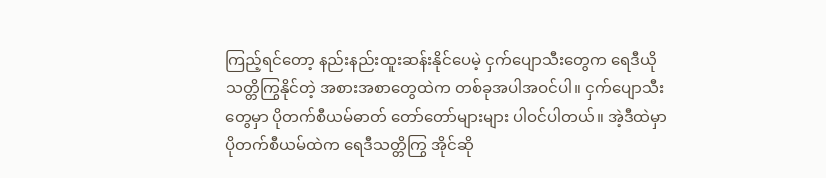ကြည့်ရင်တော့ နည်းနည်းထူးဆန်းနိုင်ပေမဲ့ ငှက်ပျောသီးတွေက ရေဒီယိုသတ္တိကြွနိုင်တဲ့ အစားအစာတွေထဲက တစ်ခုအပါအဝင်ပါ။ ငှက်ပျောသီးတွေမှာ ပိုတက်စီယမ်ဓာတ် တော်တော်များများ ပါဝင်ပါတယ်။ အဲ့ဒီထဲမှာ ပိုတက်စီယမ်ထဲက ရေဒီသတ္တိကြွ အိုင်ဆို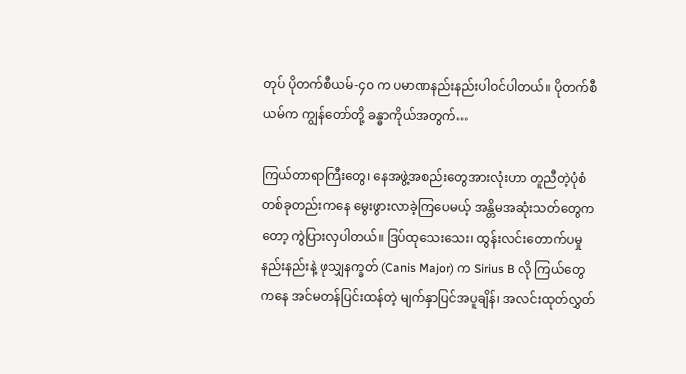တုပ် ပိုတက်စီယမ်-၄၀ က ပမာဏနည်းနည်းပါဝင်ပါတယ်။ ပိုတက်စီယမ်က ကျွန်တော်တို့ ခန္ဓာကိုယ်အတွက်…

ကြယ်တာရာကြီးတွေ၊ နေအဖွဲ့အစည်းတွေအားလုံးဟာ တူညီတဲ့ပုံစံတစ်ခုတည်းကနေ မွေးဖွားလာခဲ့ကြပေမယ့် အန္တိမအဆုံးသတ်တွေကတော့ ကွဲပြားလှပါတယ်။ ဒြပ်ထုသေးသေး၊ ထွန်းလင်းတောက်ပမှုနည်းနည်းနဲ့ ဖုသျှနက္ခတ် (Canis Major) က Sirius B လို ကြယ်တွေကနေ အင်မတန်ပြင်းထန်တဲ့ မျက်နှာပြင်အပူချိန်၊ အလင်းထုတ်လွှတ်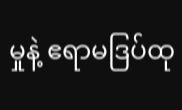မှုနဲ့ ဧရာမဒြပ်ထု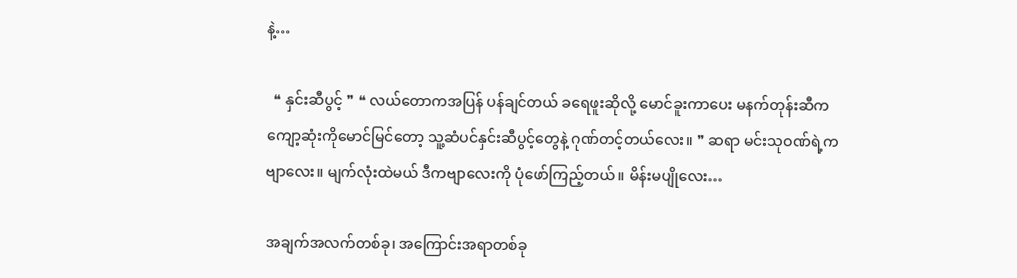နဲ့…

  ❝ နှင်းဆီပွင့် ❞ ❝ လယ်တောကအပြန် ပန်ချင်တယ် ခရေဖူးဆိုလို့ မောင်ခူးကာပေး မနက်တုန်းဆီက ကျော့ဆုံးကိုမောင်မြင်တော့ သူ့ဆံပင်နှင်းဆီပွင့်တွေနဲ့ ဂုဏ်တင့်တယ်လေး။ ❞ ဆရာ မင်းသုဝဏ်ရဲ့ကဗျာလေး။ မျက်လုံးထဲမယ် ဒီကဗျာလေးကို ပုံဖော်ကြည့်တယ်။ မိန်းမပျိုလေး…

အချက်အလက်တစ်ခု၊ အကြောင်းအရာတစ်ခု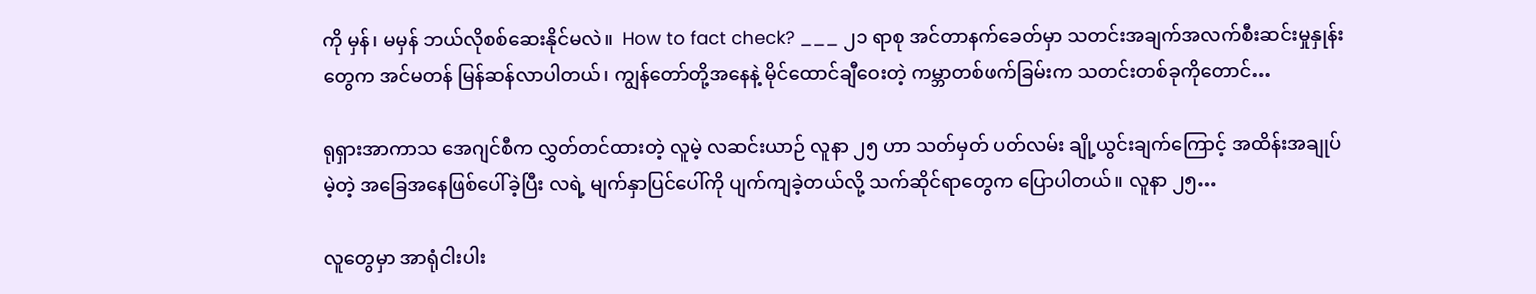ကို မှန်၊ မမှန် ဘယ်လိုစစ်ဆေးနိုင်မလဲ။  How to fact check? ___ ၂၁ ရာစု အင်တာနက်ခေတ်မှာ သတင်းအချက်အလက်စီးဆင်းမှုနှုန်းတွေက အင်မတန် မြန်ဆန်လာပါတယ်၊ ကျွန်တော်တို့အနေနဲ့ မိုင်ထောင်ချီဝေးတဲ့ ကမ္ဘာတစ်ဖက်ခြမ်းက သတင်းတစ်ခုကိုတောင်…

ရုရှားအာကာသ အေဂျင်စီက လွှတ်တင်ထားတဲ့ လူမဲ့ လဆင်းယာဉ် လူနာ ၂၅ ဟာ သတ်မှတ် ပတ်လမ်း ချို့ယွင်းချက်ကြောင့် အထိန်းအချုပ်မဲ့တဲ့ အခြေအနေဖြစ်ပေါ်ခဲ့ပြီး လရဲ့ မျက်နှာပြင်ပေါ်ကို ပျက်ကျခဲ့တယ်လို့ သက်ဆိုင်ရာတွေက ပြောပါတယ်။ လူနာ ၂၅…

လူတွေမှာ အာရုံငါးပါး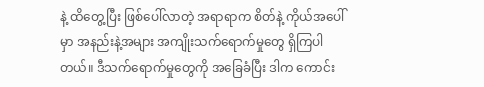နဲ့ ထိတွေ့ပြီး ဖြစ်ပေါ်လာတဲ့ အရာရာက စိတ်နဲ့ ကိုယ်အပေါ်မှာ အနည်းနဲ့အများ အကျိုးသက်ရောက်မှုတွေ ရှိကြပါတယ်။ ဒီသက်ရောက်မှုတွေကို အခြေခံပြီး ဒါက ကောင်း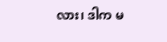လား၊ ဒါက မ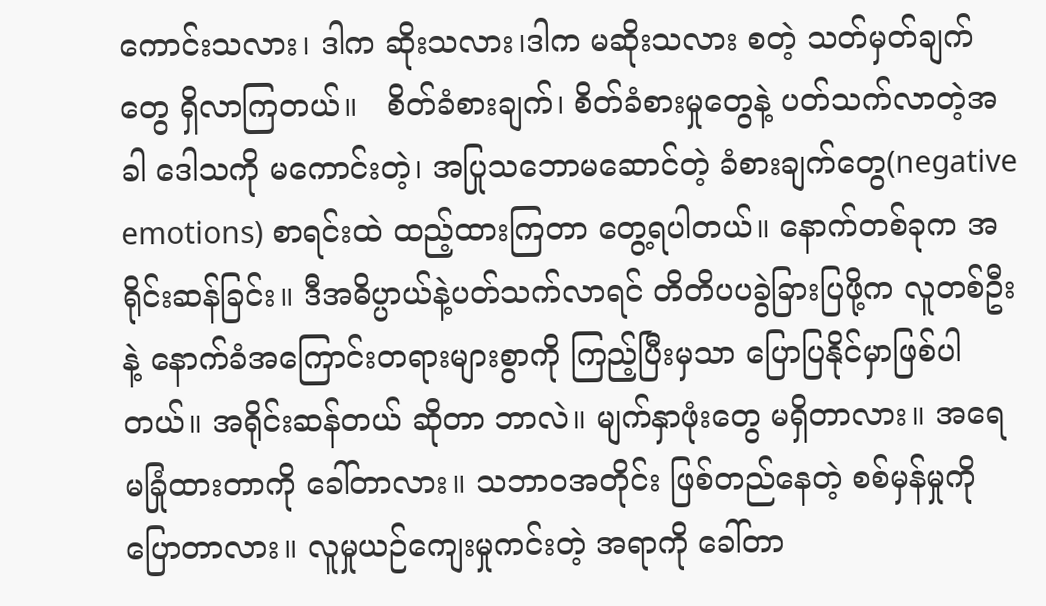ကောင်းသလား၊ ဒါက ဆိုးသလား၊ဒါက မဆိုးသလား စတဲ့ သတ်မှတ်ချက်တွေ ရှိလာကြတယ်။   စိတ်ခံစားချက်၊ စိတ်ခံစားမှုတွေနဲ့ ပတ်သက်လာတဲ့အခါ ဒေါသကို မကောင်းတဲ့၊ အပြုသဘောမဆောင်တဲ့ ခံစားချက်တွေ(negative emotions) စာရင်းထဲ ထည့်ထားကြတာ တွေ့ရပါတယ်။ နောက်တစ်ခုက အရိုင်းဆန်ခြင်း။ ဒီအဓိပ္ပာယ်နဲ့ပတ်သက်လာရင် တိတိပပခွဲခြားပြဖို့က လူတစ်ဦးနဲ့ နောက်ခံအကြောင်းတရားများစွာကို ကြည့်ပြီးမှသာ ပြောပြနိုင်မှာဖြစ်ပါတယ်။ အရိုင်းဆန်တယ် ဆိုတာ ဘာလဲ။ မျက်နှာဖုံးတွေ မရှိတာလား။ အရေမခြုံထားတာကို ခေါ်တာလား။ သဘာဝအတိုင်း ဖြစ်တည်နေတဲ့ စစ်မှန်မှုကို ပြောတာလား။ လူမှုယဉ်ကျေးမှုကင်းတဲ့ အရာကို ခေါ်တာ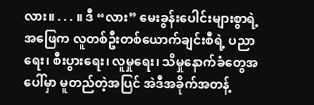လား။ . . . ။ ဒီ “လား” မေးခွန်းပေါင်းများစွာရဲ့ အဖြေက လူတစ်ဦးတစ်ယောက်ချင်းစီရဲ့ ပညာရေး၊ စီးပွားရေး၊ လူမှုရေး၊ သိမှုနောက်ခံတွေအပေါ်မှာ မူတည်တဲ့အပြင် အဲဒီအခိုက်အတန့်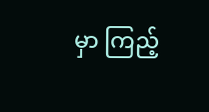မှာ ကြည့်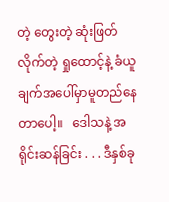တဲ့ တွေးတဲ့ ဆုံးဖြတ်လိုက်တဲ့ ရှုထောင့်နဲ့ ခံယူချက်အပေါ်မှာမူတည်နေတာပေါ့။   ဒေါသနဲ့ အရိုင်းဆန်ခြင်း . . . ဒီနှစ်ခု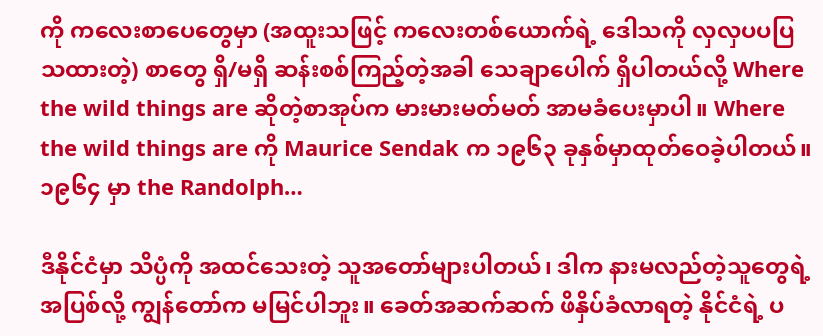ကို ကလေးစာပေတွေမှာ (အထူးသဖြင့် ကလေးတစ်ယောက်ရဲ့ ဒေါသကို လှလှပပပြသထားတဲ့) စာတွေ ရှိ/မရှိ ဆန်းစစ်ကြည့်တဲ့အခါ သေချာပေါက် ရှိပါတယ်လို့ Where the wild things are ဆိုတဲ့စာအုပ်က မားမားမတ်မတ် အာမခံပေးမှာပါ။ Where the wild things are ကို Maurice Sendak က ၁၉၆၃ ခုနှစ်မှာထုတ်ဝေခဲ့ပါတယ်။ ၁၉၆၄ မှာ the Randolph…

ဒီနိုင်ငံမှာ သိပ္ပံကို အထင်သေးတဲ့ သူအတော်များပါတယ်၊ ဒါက နားမလည်တဲ့သူတွေရဲ့ အပြစ်လို့ ကျွန်တော်က မမြင်ပါဘူး။ ခေတ်အဆက်ဆက် ဖိနှိပ်ခံလာရတဲ့ နိုင်ငံရဲ့ ပ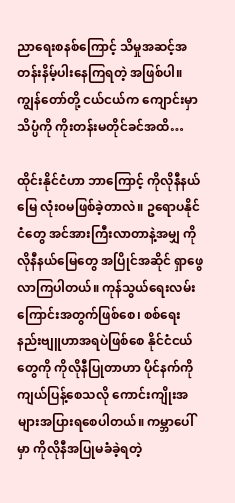ညာရေးစနစ်ကြောင့် သိမှုအဆင့်အတန်းနိမ့်ပါးနေကြရတဲ့ အဖြစ်ပါ။ ကျွန်တော်တို့ ငယ်ငယ်က ကျောင်းမှာ သိပ္ပံကို ကိုးတန်းမတိုင်ခင်အထိ…

ထိုင်းနိုင်ငံဟာ ဘာကြောင့် ကိုလိုနီနယ်မြေ လုံး၀မဖြစ်ခဲ့တာလဲ။ ဥရောပနိုင်ငံတွေ အင်အားကြီးလာတာနဲ့အမျှ ကိုလိုနီနယ်မြေတွေ အပြိုင်အဆိုင် ရှာဖွေလာကြပါတယ်။ ကုန်သွယ်ရေးလမ်းကြောင်းအတွက်ဖြစ်စေ၊ စစ်ရေးနည်းဗျူဟာအရပဲဖြစ်စေ နိုင်ငံငယ်တွေကို ကိုလိုနီပြုတာဟာ ပိုင်နက်ကို ကျယ်ပြန့်စေသလို ကောင်းကျိုးအများအပြားရစေပါတယ်။ ကမ္ဘာပေါ်မှာ ကိုလိုနီအပြုမခံခဲ့ရတဲ့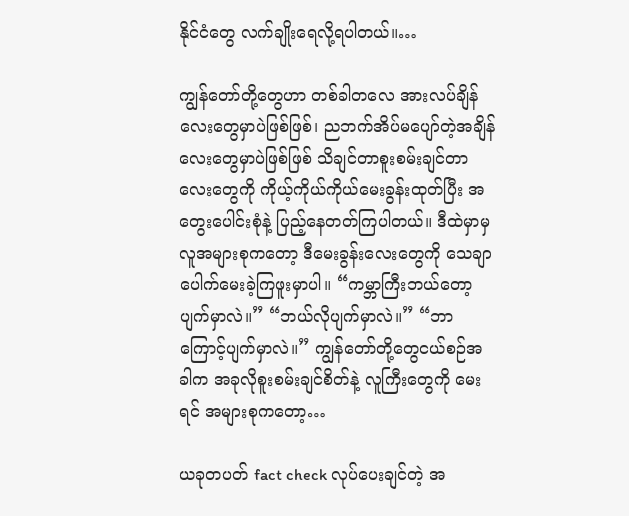နိုင်ငံတွေ လက်ချိုးရေလို့ရပါတယ်။…

ကျွန်တော်တို့တွေဟာ တစ်ခါတလေ အားလပ်ချိန်လေးတွေမှာပဲဖြစ်ဖြစ်၊ ညဘက်အိပ်မပျော်တဲ့အချိန်လေးတွေမှာပဲဖြစ်ဖြစ် သိချင်တာစူးစမ်းချင်တာလေးတွေကို ကိုယ့်ကိုယ်ကိုယ်မေးခွန်းထုတ်ပြီး အတွေးပေါင်းစုံနဲ့ ပြည့်နေတတ်ကြပါတယ်။ ဒီထဲမှာမှ လူအများစုကတော့ ဒီမေးခွန်းလေးတွေကို သေချာပေါက်မေးခဲ့ကြဖူးမှာပါ။ “ကမ္ဘာကြီးဘယ်တော့ပျက်မှာလဲ။” “ဘယ်လိုပျက်မှာလဲ။” “ဘာကြောင့်ပျက်မှာလဲ။” ကျွန်တော်တို့တွေငယ်စဉ်အခါက အခုလိုစူးစမ်းချင်စိတ်နဲ့ လူကြီးတွေကို မေးရင် အများစုကတော့…

ယခုတပတ် fact check လုပ်ပေးချင်တဲ့ အ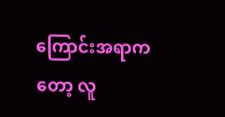ကြောင်းအရာကတော့ လူ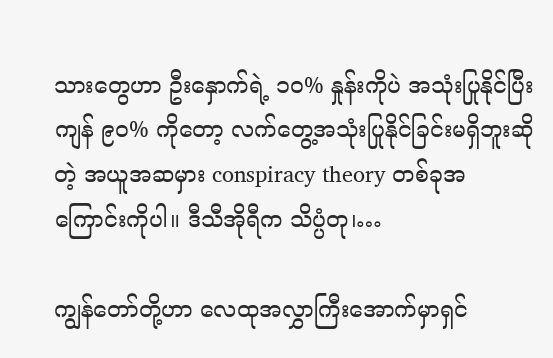သားတွေဟာ ဦးနှောက်ရဲ့ ၁၀% နှုန်းကိုပဲ အသုံးပြုနိုင်ပြီး ကျန် ၉၀% ကိုတော့ လက်တွေ့အသုံးပြုနိုင်ခြင်းမရှိဘူးဆိုတဲ့ အယူအဆမှား conspiracy theory တစ်ခုအကြောင်းကိုပါ။ ဒီသီအိုရီက သိပ္ပံတု၊…

ကျွန်တော်တို့ဟာ လေထုအလွှာကြီးအောက်မှာရှင်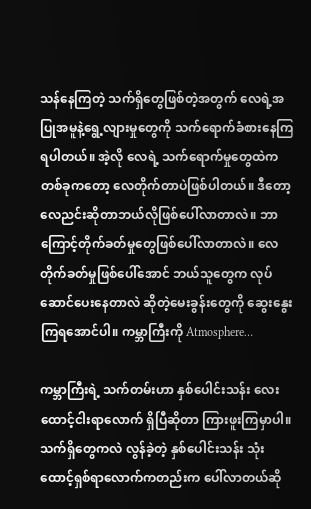သန်နေကြတဲ့ သက်ရှိတွေဖြစ်တဲ့အတွက် လေရဲ့အပြုအမူနဲ့ရွေ့လျားမှုတွေကို သက်ရောက်ခံစားနေကြရပါတယ်။ အဲ့လို လေရဲ့ သက်ရောက်မှုတွေထဲက တစ်ခုကတော့ လေတိုက်တာပဲဖြစ်ပါတယ်။ ဒီတော့ လေညင်းဆိုတာဘယ်လိုဖြစ်ပေါ်လာတာလဲ။ ဘာကြောင့်တိုက်ခတ်မှုတွေဖြစ်ပေါ်လာတာလဲ။ လေတိုက်ခတ်မှုဖြစ်ပေါ်အောင် ဘယ်သူတွေက လုပ်ဆောင်ပေးနေတာလဲ ဆိုတဲ့မေးခွန်းတွေကို ဆွေးနွေးကြရအောင်ပါ။ ကမ္ဘာကြီးကို Atmosphere…

ကမ္ဘာကြီးရဲ့ သက်တမ်းဟာ နှစ်ပေါင်းသန်း လေးထောင့်ငါးရာလောက် ရှိပြီဆိုတာ ကြားဖူးကြမှာပါ။ သက်ရှိတွေကလဲ လွန်ခဲ့တဲ့ နှစ်ပေါင်းသန်း သုံးထောင့်ရှစ်ရာလောက်ကတည်းက ပေါ်လာတယ်ဆို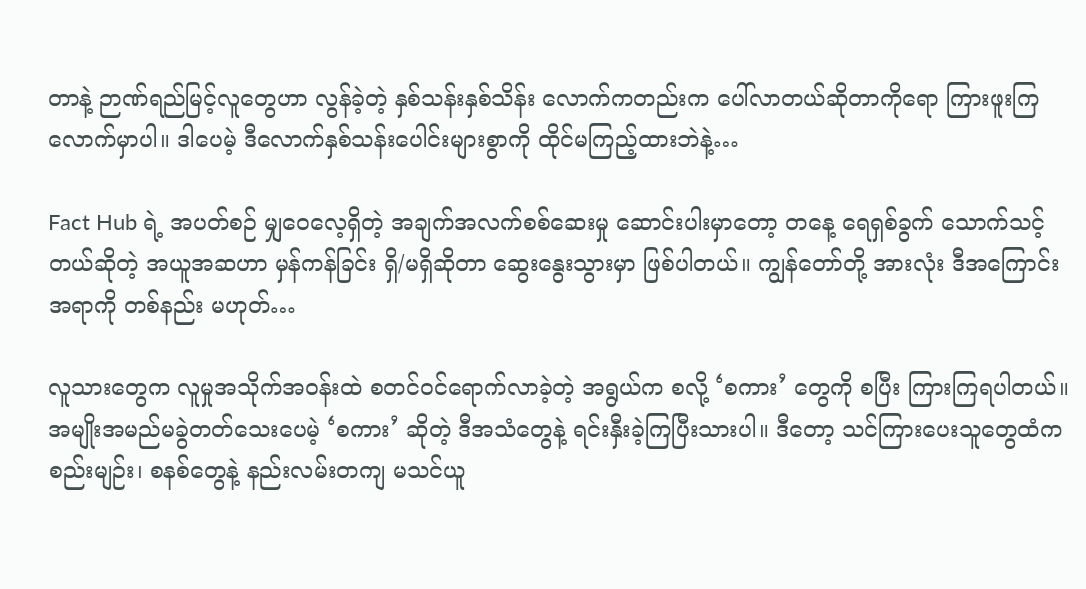တာနဲ့ ဉာဏ်ရည်မြင့်လူတွေဟာ လွန်ခဲ့တဲ့ နှစ်သန်းနှစ်သိန်း လောက်ကတည်းက ပေါ်လာတယ်ဆိုတာကိုရော ကြားဖူးကြလောက်မှာပါ။ ဒါပေမဲ့ ဒီလောက်နှစ်သန်းပေါင်းများစွာကို ထိုင်မကြည့်ထားဘဲနဲ့…

Fact Hub ရဲ့ အပတ်စဉ် မျှဝေလေ့ရှိတဲ့ အချက်အလက်စစ်ဆေးမှု ဆောင်းပါးမှာတော့ တနေ့ ရေရှစ်ခွက် သောက်သင့်တယ်ဆိုတဲ့ အယူအဆဟာ မှန်ကန်ခြင်း ရှိ/မရှိဆိုတာ ဆွေးနွေးသွားမှာ ဖြစ်ပါတယ်။ ကျွန်တော်တို့ အားလုံး ဒီအကြောင်းအရာကို တစ်နည်း မဟုတ်…

လူသားတွေက လူမှုအသိုက်အဝန်းထဲ စတင်ဝင်ရောက်လာခဲ့တဲ့ အရွယ်က စလို့ ‘စကား’ တွေကို စပြီး ကြားကြရပါတယ်။အမျိုးအမည်မခွဲတတ်သေးပေမဲ့ ‘စကား’ ဆိုတဲ့ ဒီအသံတွေနဲ့ ရင်းနှီးခဲ့ကြပြီးသားပါ။ ဒီတော့ သင်ကြားပေးသူတွေထံကစည်းမျဉ်း၊ စနစ်တွေနဲ့ နည်းလမ်းတကျ မသင်ယူ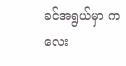ခင်အရွယ်မှာ ကလေး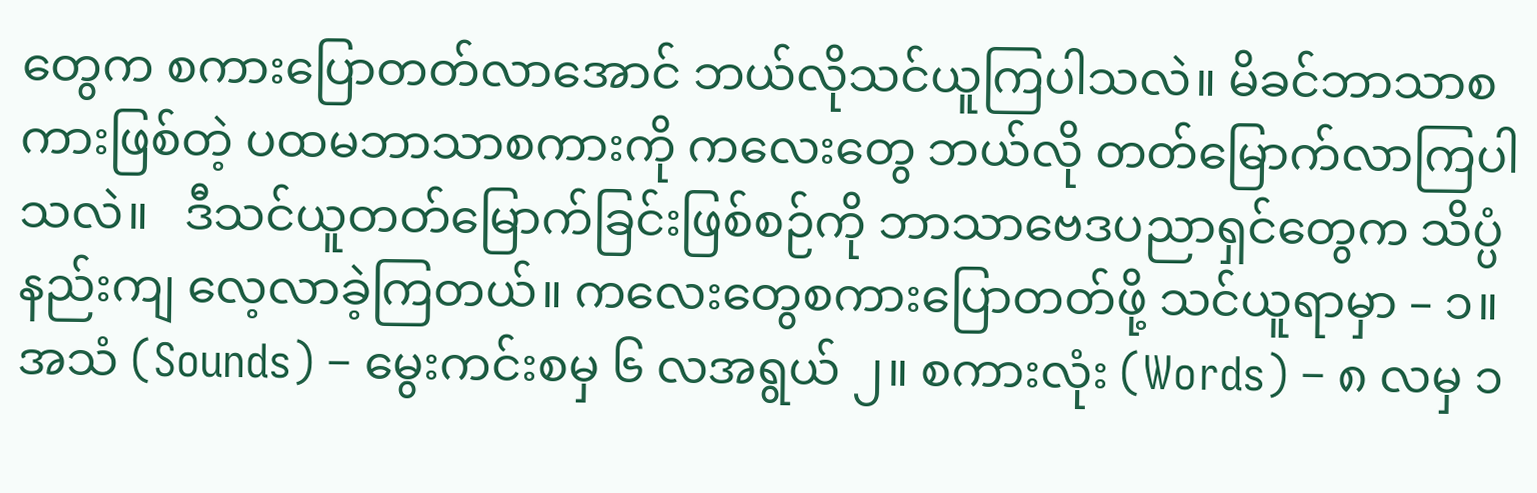တွေက စကားပြောတတ်လာအောင် ဘယ်လိုသင်ယူကြပါသလဲ။ မိခင်ဘာသာစကားဖြစ်တဲ့ ပထမဘာသာစကားကို ကလေးတွေ ဘယ်လို တတ်မြောက်လာကြပါသလဲ။   ဒီသင်ယူတတ်မြောက်ခြင်းဖြစ်စဉ်ကို ဘာသာဗေဒပညာရှင်တွေက သိပ္ပံနည်းကျ လေ့လာခဲ့ကြတယ်။ ကလေးတွေစကားပြောတတ်ဖို့ သင်ယူရာမှာ – ၁။ အသံ (Sounds) – မွေးကင်းစမှ ၆ လအရွယ် ၂။ စကားလုံး (Words) – ၈ လမှ ၁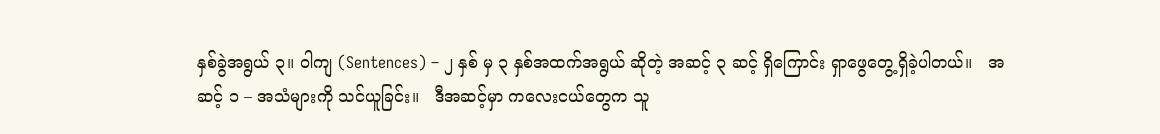နှစ်ခွဲအရွယ် ၃။ ဝါကျ (Sentences) – ၂ နှစ် မှ ၃ နှစ်အထက်အရွယ် ဆိုတဲ့ အဆင့် ၃ ဆင့် ရှိကြောင်း ရှာဖွေတွေ့ရှိခဲ့ပါတယ်။   အဆင့် ၁ – အသံများကို သင်ယူခြင်း။   ဒီအဆင့်မှာ ကလေးငယ်တွေက သူ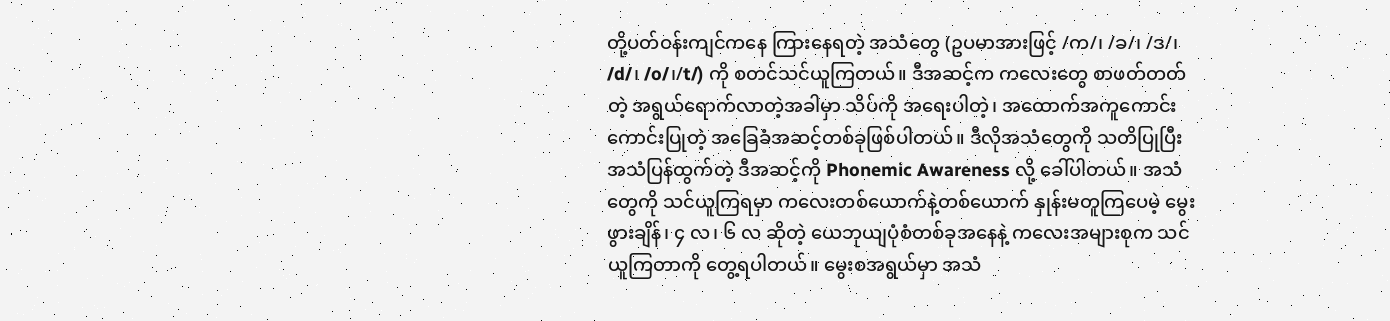တို့ပတ်ဝန်းကျင်ကနေ ကြားနေရတဲ့ အသံတွေ (ဥပမာအားဖြင့် /က/၊ /ခ/၊ /ဒ/၊ /d/၊ /o/၊/t/) ကို စတင်သင်ယူကြတယ်။ ဒီအဆင့်က ကလေးတွေ စာဖတ်တတ်တဲ့ အရွယ်ရောက်လာတဲ့အခါမှာ သိပ်ကို အရေးပါတဲ့၊ အထောက်အကူကောင်းကောင်းပြုတဲ့ အခြေခံအဆင့်တစ်ခုဖြစ်ပါတယ်။ ဒီလိုအသံတွေကို သတိပြုပြီး အသံပြန်ထွက်တဲ့ ဒီအဆင့်ကို Phonemic Awareness လို့ ခေါ်ပါတယ်။ အသံတွေကို သင်ယူကြရမှာ ကလေးတစ်ယောက်နဲ့တစ်ယောက် နှုန်းမတူကြပေမဲ့ မွေးဖွားချိန်၊ ၄ လ၊ ၆ လ ဆိုတဲ့ ယေဘုယျပုံစံတစ်ခုအနေနဲ့ ကလေးအများစုက သင်ယူကြတာကို တွေ့ရပါတယ်။ မွေးစအရွယ်မှာ အသံ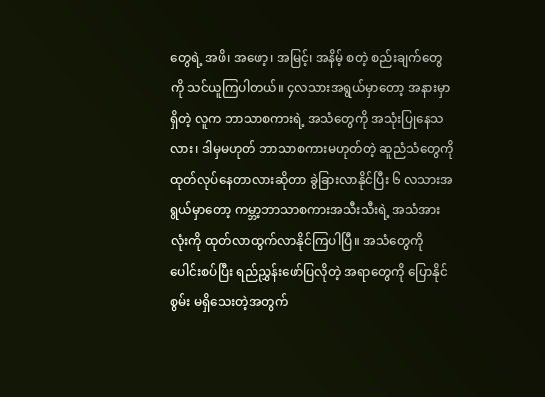တွေရဲ့ အဖိ၊ အဖော့၊ အမြင့်၊ အနိမ့် စတဲ့ စည်းချက်တွေကို သင်ယူကြပါတယ်။ ၄လသားအရွယ်မှာတော့ အနားမှာရှိတဲ့ လူက ဘာသာစကားရဲ့ အသံတွေကို အသုံးပြုနေသလား၊ ဒါမှမဟုတ် ဘာသာစကားမဟုတ်တဲ့ ဆူညံသံတွေကို ထုတ်လုပ်နေတာလားဆိုတာ ခွဲခြားလာနိုင်ပြီး ၆ လသားအရွယ်မှာတော့ ကမ္ဘာ့ဘာသာစကားအသီးသီးရဲ့ အသံအားလုံးကို ထုတ်လာထွက်လာနိုင်ကြပါပြီ။ အသံတွေကို ပေါင်းစပ်ပြီး ရည်ညွှန်းဖော်ပြလိုတဲ့ အရာတွေကို ပြောနိုင်စွမ်း မရှိသေးတဲ့အတွက်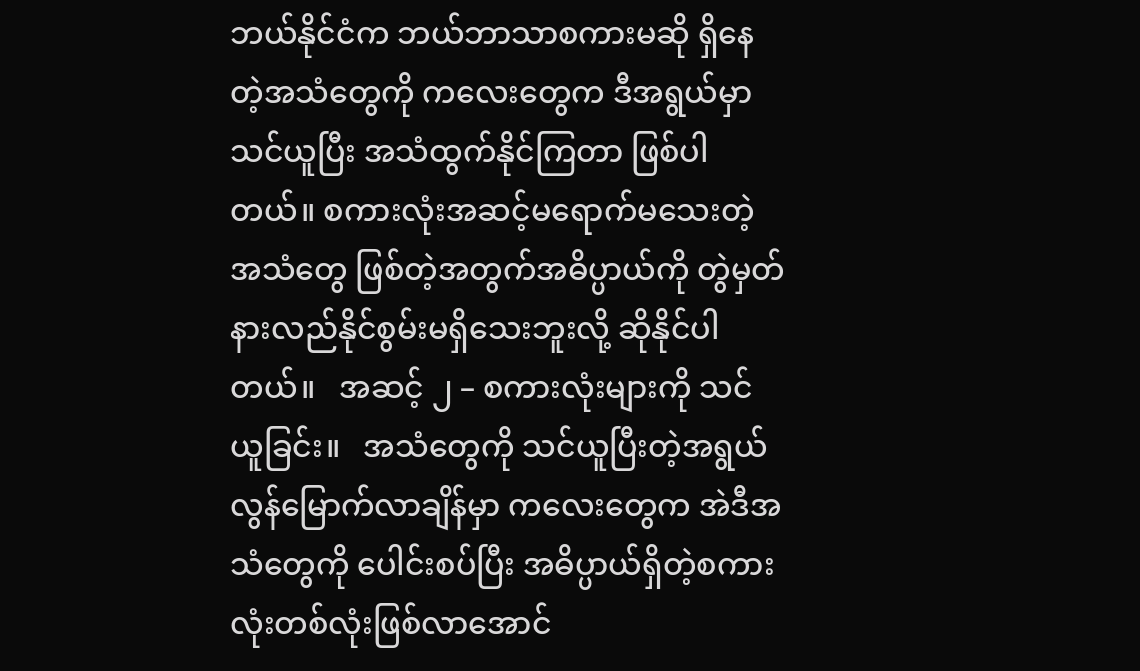ဘယ်နိုင်ငံက ဘယ်ဘာသာစကားမဆို ရှိနေတဲ့အသံတွေကို ကလေးတွေက ဒီအရွယ်မှာ သင်ယူပြီး အသံထွက်နိုင်ကြတာ ဖြစ်ပါတယ်။ စကားလုံးအဆင့်မရောက်မသေးတဲ့ အသံတွေ ဖြစ်တဲ့အတွက်အဓိပ္ပာယ်ကို တွဲမှတ်နားလည်နိုင်စွမ်းမရှိသေးဘူးလို့ ဆိုနိုင်ပါတယ်။   အဆင့် ၂ – စကားလုံးများကို သင်ယူခြင်း။   အသံတွေကို သင်ယူပြီးတဲ့အရွယ်လွန်မြောက်လာချိန်မှာ ကလေးတွေက အဲဒီအသံတွေကို ပေါင်းစပ်ပြီး အဓိပ္ပာယ်ရှိတဲ့စကားလုံးတစ်လုံးဖြစ်လာအောင်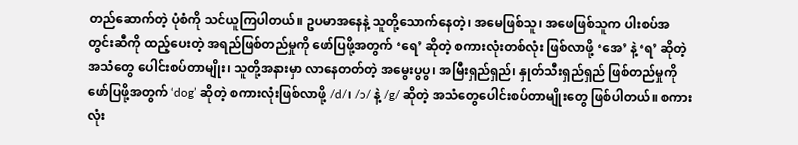တည်ဆောက်တဲ့ ပုံစံကို သင်ယူကြပါတယ်။ ဥပမာအနေနဲ့ သူတို့သောက်နေတဲ့၊ အမေဖြစ်သူ၊ အဖေဖြစ်သူက ပါးစပ်အတွင်းဆီကို ထည့်ပေးတဲ့ အရည်ဖြစ်တည်မှုကို ဖော်ပြဖို့အတွက် ‘ရေ’ ဆိုတဲ့ စကားလုံးတစ်လုံး ဖြစ်လာဖို့ ‘အေ’ နဲ့ ‘ရ’ ဆိုတဲ့ အသံတွေ ပေါင်းစပ်တာမျိုး၊ သူတို့အနားမှာ လာနေတတ်တဲ့ အမွေးပွပွ၊ အမြီးရှည်ရှည်၊ နှုတ်သီးရှည်ရှည် ဖြစ်တည်မှုကို ဖော်ပြဖို့အတွက် ‘dog’ ဆိုတဲ့ စကားလုံးဖြစ်လာဖို့ /d/၊ /ɔ/ နဲ့ /g/ ဆိုတဲ့ အသံတွေပေါင်းစပ်တာမျိုးတွေ ဖြစ်ပါတယ်။ စကားလုံး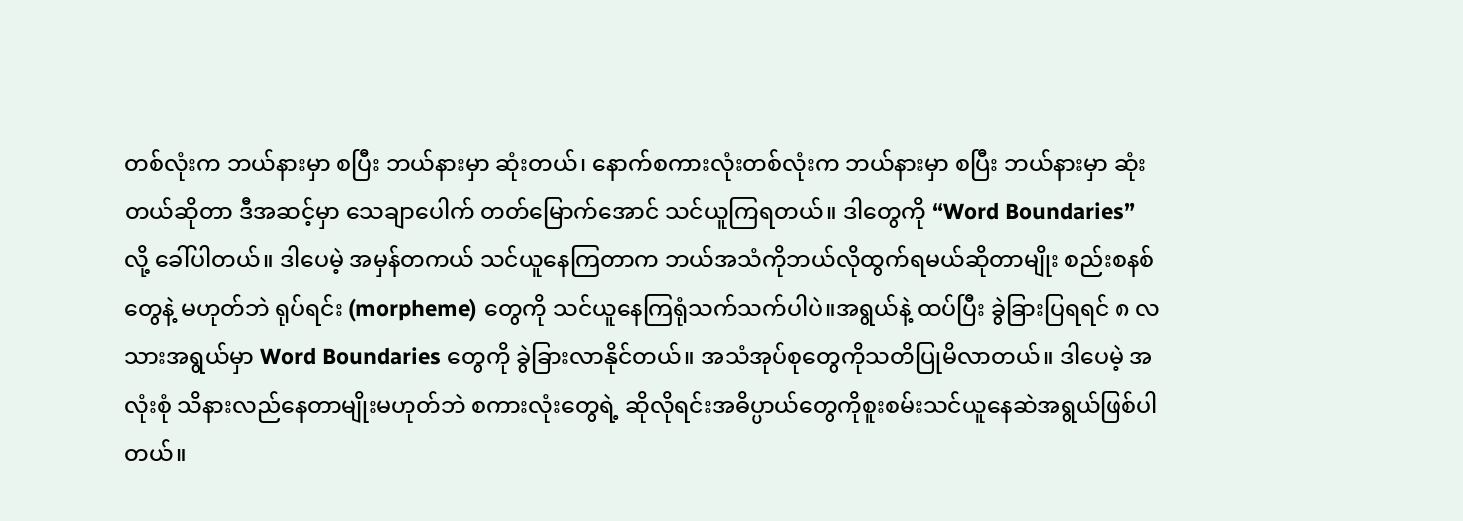တစ်လုံးက ဘယ်နားမှာ စပြီး ဘယ်နားမှာ ဆုံးတယ်၊ နောက်စကားလုံးတစ်လုံးက ဘယ်နားမှာ စပြီး ဘယ်နားမှာ ဆုံးတယ်ဆိုတာ ဒီအဆင့်မှာ သေချာပေါက် တတ်မြောက်အောင် သင်ယူကြရတယ်။ ဒါတွေကို “Word Boundaries” လို့ ခေါ်ပါတယ်။ ဒါပေမဲ့ အမှန်တကယ် သင်ယူနေကြတာက ဘယ်အသံကိုဘယ်လိုထွက်ရမယ်ဆိုတာမျိုး စည်းစနစ်တွေနဲ့ မဟုတ်ဘဲ ရုပ်ရင်း (morpheme) တွေကို သင်ယူနေကြရုံသက်သက်ပါပဲ။အရွယ်နဲ့ ထပ်ပြီး ခွဲခြားပြရရင် ၈ လသားအရွယ်မှာ Word Boundaries တွေကို ခွဲခြားလာနိုင်တယ်။ အသံအုပ်စုတွေကိုသတိပြုမိလာတယ်။ ဒါပေမဲ့ အလုံးစုံ သိနားလည်နေတာမျိုးမဟုတ်ဘဲ စကားလုံးတွေရဲ့ ဆိုလိုရင်းအဓိပ္ပာယ်တွေကိုစူးစမ်းသင်ယူနေဆဲအရွယ်ဖြစ်ပါတယ်။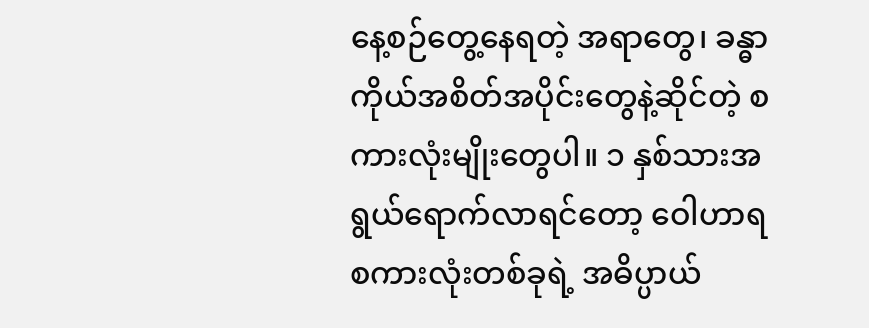နေ့စဉ်တွေ့နေရတဲ့ အရာတွေ၊ ခန္ဓာကိုယ်အစိတ်အပိုင်းတွေနဲ့ဆိုင်တဲ့ စကားလုံးမျိုးတွေပါ။ ၁ နှစ်သားအရွယ်ရောက်လာရင်တော့ ဝေါဟာရစကားလုံးတစ်ခုရဲ့ အဓိပ္ပာယ်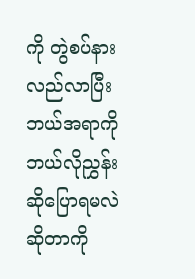ကို တွဲစပ်နားလည်လာပြီး ဘယ်အရာကို ဘယ်လိုညွှန်းဆိုပြောရမလဲ ဆိုတာကို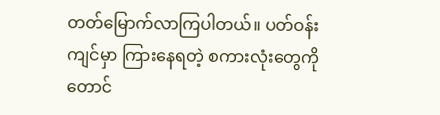တတ်မြောက်လာကြပါတယ်။ ပတ်ဝန်းကျင်မှာ ကြားနေရတဲ့ စကားလုံးတွေကိုတောင်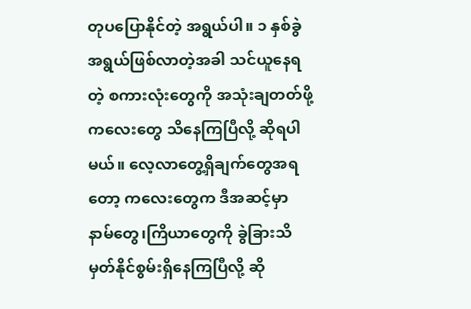တုပပြောနိုင်တဲ့ အရွယ်ပါ။ ၁ နှစ်ခွဲအရွယ်ဖြစ်လာတဲ့အခါ သင်ယူနေရတဲ့ စကားလုံးတွေကို အသုံးချတတ်ဖို့ ကလေးတွေ သိနေကြပြီလို့ ဆိုရပါမယ်။ လေ့လာတွေ့ရှိချက်တွေအရတော့ ကလေးတွေက ဒီအဆင့်မှာ နာမ်တွေ၊ကြိယာတွေကို ခွဲခြားသိမှတ်နိုင်စွမ်းရှိနေကြပြီလို့ ဆို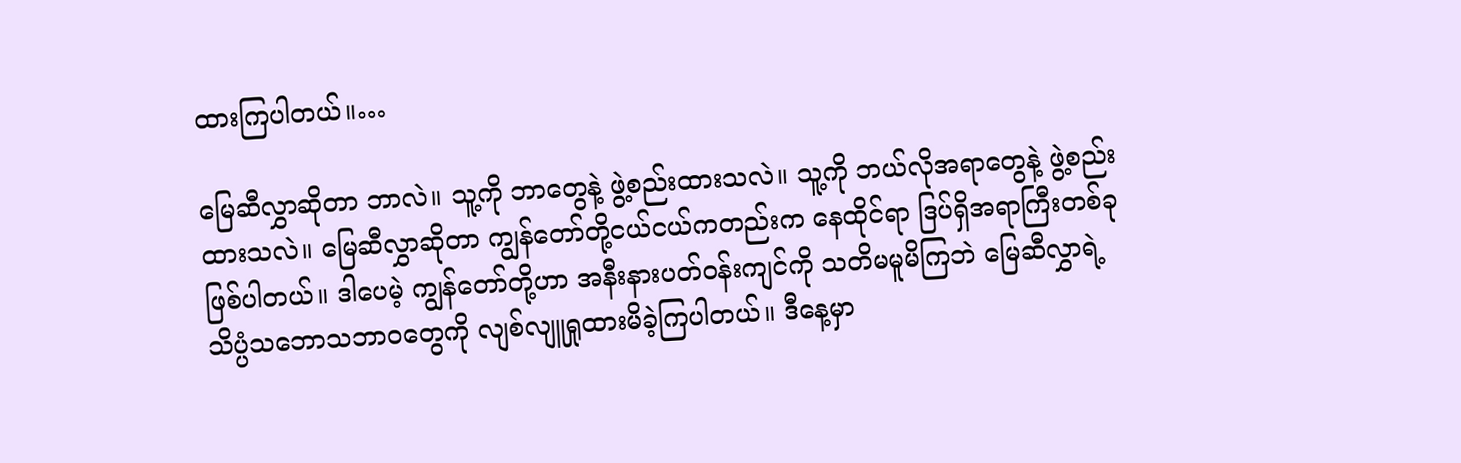ထားကြပါတယ်။…

မြေဆီလွှာဆိုတာ ဘာလဲ။ သူ့ကို ဘာတွေနဲ့ ဖွဲ့စည်းထားသလဲ။ သူ့ကို ဘယ်လိုအရာတွေနဲ့ ဖွဲ့စည်းထားသလဲ။ မြေဆီလွှာဆိုတာ ကျွန်တော်တို့ငယ်ငယ်ကတည်းက နေထိုင်ရာ ဒြပ်ရှိအရာကြီးတစ်ခုဖြစ်ပါတယ်။ ဒါပေမဲ့ ကျွန်တော်တို့ဟာ အနီးနားပတ်ဝန်းကျင်ကို သတိမမူမိကြဘဲ မြေဆီလွှာရဲ့ သိပ္ပံသဘောသဘာ၀တွေကို လျစ်လျူရှုထားမိခဲ့ကြပါတယ်။ ဒီ‌နေ့မှာ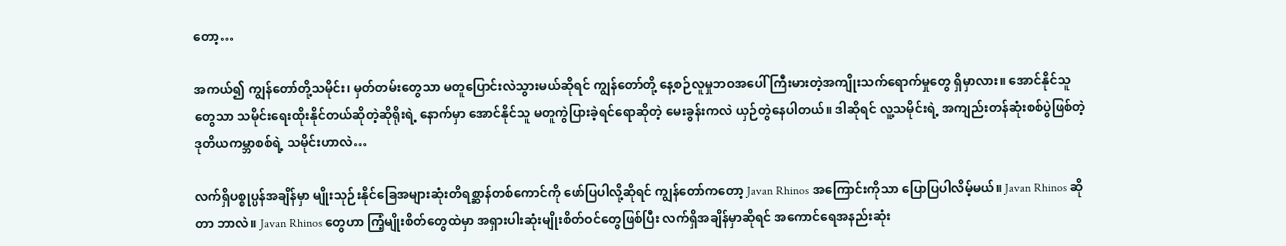တော့…

အကယ်၍ ကျွန်တော်တို့သမိုင်း၊ မှတ်တမ်းတွေသာ မတူပြောင်းလဲသွားမယ်ဆိုရင် ကျွန်တော်တို့ နေ့စဉ်လူမှုဘဝအပေါ် ကြီးမားတဲ့အကျိုးသက်ရောက်မှုတွေ ရှိမှာလား။ အောင်နိုင်သူတွေသာ သမိုင်းရေးထိုးနိုင်တယ်ဆိုတဲ့ဆိုရိုးရဲ့ နောက်မှာ အောင်နိုင်သူ မတူကွဲပြားခဲ့ရင်ရောဆိုတဲ့ မေးခွန်းကလဲ ယှဉ်တွဲနေပါတယ်။ ဒါဆိုရင် လူ့သမိုင်းရဲ့ အကျည်းတန်ဆုံးစစ်ပွဲဖြစ်တဲ့ ဒုတိယကမ္ဘာစစ်ရဲ့ သမိုင်းဟာလဲ…

လက်ရှိပစ္စုပ္ပန်အချိန်မှာ မျိုးသုဉ်းနိုင်ခြေအများဆုံးတိရစ္ဆာန်တစ်ကောင်ကို‌ ဖော်ပြပါလို့ဆိုရင် ကျွန်တော်က‌တော့ Javan Rhinos အကြောင်းကိုသာ ပြောပြပါလိမ့်မယ်။ Javan Rhinos ဆိုတာ ဘာလဲ။ Javan Rhinos တွေဟာ ကြံ့မျိုးစိတ်တွေထဲမှာ အရှားပါးဆုံးမျိုးစိတ်ဝင်တွေဖြစ်ပြီး လက်ရှိအချိန်‌‌မှာဆိုရင် အကောင်ရေအနည်းဆုံး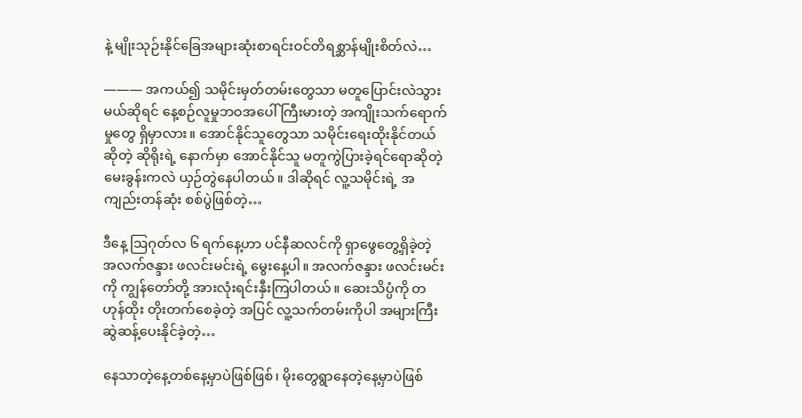နဲ့ မျိုးသုဉ်းနိုင်ခြေအများဆုံးစာရင်းဝင်တိရစ္ဆာန်မျိုးစိတ်လဲ…

――― အကယ်၍ သမိုင်းမှတ်တမ်းတွေသာ မတူပြောင်းလဲသွားမယ်ဆိုရင် နေ့စဉ်လူမှုဘဝအပေါ် ကြီးမားတဲ့ အကျိုးသက်ရောက်မှုတွေ ရှိမှာလား။ အောင်နိုင်သူတွေသာ သမိုင်းရေးထိုးနိုင်တယ်ဆိုတဲ့ ဆိုရိုးရဲ့ နောက်မှာ အောင်နိုင်သူ မတူကွဲပြားခဲ့ရင်ရောဆိုတဲ့ မေးခွန်းကလဲ ယှဉ်တွဲနေပါတယ်။ ဒါဆိုရင် လူ့သမိုင်းရဲ့ အကျည်းတန်ဆုံး စစ်ပွဲဖြစ်တဲ့…

ဒီနေ့ ဩဂုတ်လ ၆ ရက်နေ့ဟာ ပင်နီဆလင်ကို ရှာဖွေတွေ့ရှိခဲ့တဲ့ အလက်ဇန္ဒား ဖလင်းမင်းရဲ့ မွေးနေ့ပါ။ အလက်ဇန္ဒား ဖလင်းမင်းကို ကျွန်တော်တို့ အားလုံးရင်းနှီးကြပါတယ်။ ဆေးသိပ္ပံကို တဟုန်ထိုး တိုးတက်စေခဲ့တဲ့ အပြင် လူ့သက်တမ်းကိုပါ အများကြီး ဆွဲဆန့်ပေးနိုင်ခဲ့တဲ့…

နေသာတဲ့နေ့တစ်နေ့မှာပဲဖြစ်ဖြစ်၊ မိုးတွေရွာနေတဲ့နေ့မှာပဲဖြစ်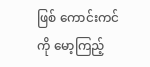ဖြစ် ကောင်းကင်ကို မော့ကြည့်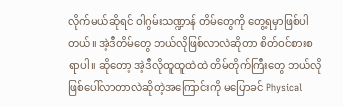လိုက်မယ်ဆိုရင် ဝါဂွမ်းသဏ္ဍာန် တိမ်တွေကို တွေ့ရမှာဖြစ်ပါတယ်။ အဲ့ဒီတိမ်တွေ ဘယ်လိုဖြစ်လာလဲဆိုတာ စိတ်ဝင်စားစရာပါ။ ဆို‌တော့ အဲ့ဒီလိုထူထူထဲထဲ တိမ်တိုက်ကြီးတွေ ဘယ်လိုဖြစ်ပေါ်လာတာလဲဆိုတဲ့အကြောင်းကို မပြောခင် Physical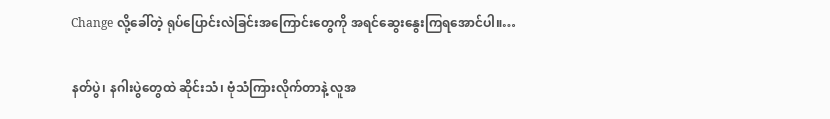Change လို့ခေါ်တဲ့ ရုပ်ပြောင်းလဲခြင်းအကြောင်းတွေကို အရင်ဆွေးနွေးကြရအောင်ပါ။…

နတ်ပွဲ၊ နဂါးပွဲတွေထဲ ဆိုင်းသံ၊ ဗုံသံကြားလိုက်တာနဲ့ လူအ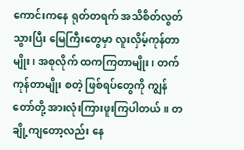ကောင်းကနေ ရုတ်တရက် အသိစိတ်လွတ်သွားပြီး မြေကြီးတွေမှာ လူးလှိမ့်ကုန်တာမျိုး၊ အစုလိုက် ထကကြတာမျိုး၊ တက်ကုန်တာမျိုး စတဲ့ ဖြစ်ရပ်တွေကို ကျွန်တော်တို့ အားလုံးကြားဖူးကြပါတယ်။ တချို့ကျတော့လည်း နေ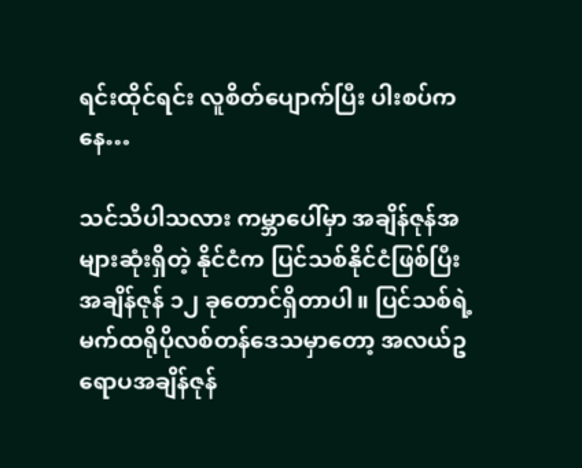ရင်းထိုင်ရင်း လူစိတ်ပျောက်ပြီး ပါးစပ်ကနေ…

သင်သိပါသလား ကမ္ဘာပေါ်မှာ အချိန်ဇုန်အများဆုံးရှိတဲ့ နိုင်ငံက ပြင်သစ်နိုင်ငံဖြစ်ပြီး အချိန်ဇုန် ၁၂ ခုတောင်ရှိတာပါ။ ပြင်သစ်ရဲ့ မက်ထရိုပိုလစ်တန်ဒေသမှာတော့ အလယ်ဥရောပအချိန်ဇုန်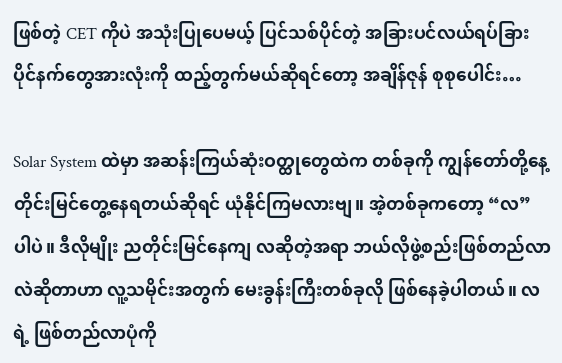ဖြစ်တဲ့ CET ကိုပဲ အသုံးပြုပေမယ့် ပြင်သစ်ပိုင်တဲ့ အခြားပင်လယ်ရပ်ခြား ပိုင်နက်တွေအားလုံးကို ထည့်တွက်မယ်ဆိုရင်တော့ အချိန်ဇုန် စုစုပေါင်း…

Solar System ထဲမှာ အဆန်းကြယ်ဆုံးဝတ္ထုတွေထဲက တစ်ခုကို ကျွန်တော်တို့နေ့တိုင်းမြင်တွေ့နေရတယ်ဆိုရင် ယုံနိုင်ကြမလားဗျ။ အဲ့တစ်ခုကတော့ “လ” ပါပဲ။ ဒီလိုမျိုး ညတိုင်းမြင်နေကျ လဆိုတဲ့အရာ ဘယ်လိုဖွဲ့စည်းဖြစ်တည်လာလဲဆိုတာဟာ လူ့သမိုင်းအတွက် မေးခွန်းကြီးတစ်ခုလို ဖြစ်နေခဲ့ပါတယ်။ လရဲ့ ဖြစ်တည်လာပုံကို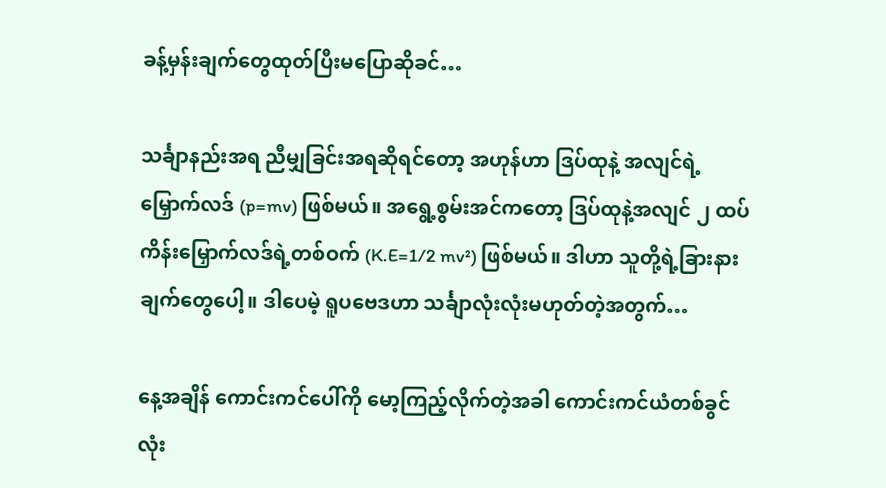ခန့်မှန်းချက်တွေထုတ်ပြီးမပြောဆိုခင်…

သင်္ချာနည်းအရ ညီမျှခြင်းအရဆိုရင်တော့ အဟုန်ဟာ ဒြပ်ထုနဲ့ အလျင်ရဲ့ မြှောက်လဒ် (p=mv) ဖြစ်မယ်။ အရွေ့စွမ်းအင်ကတော့ ဒြပ်ထုနဲ့အလျင် ၂ ထပ်ကိန်းမြှောက်လဒ်ရဲ့တစ်ဝက် (K.E=1/2 mv²) ဖြစ်မယ်။ ဒါဟာ သူတို့ရဲ့ခြားနားချက်တွေပေါ့။ ဒါပေမဲ့ ရူပဗေဒဟာ သင်္ချာလုံးလုံးမဟုတ်တဲ့အတွက်…

နေ့အချိန် ကောင်းကင်ပေါ်ကို မော့ကြည့်လိုက်တဲ့အခါ ကောင်းကင်ယံတစ်ခွင်လုံး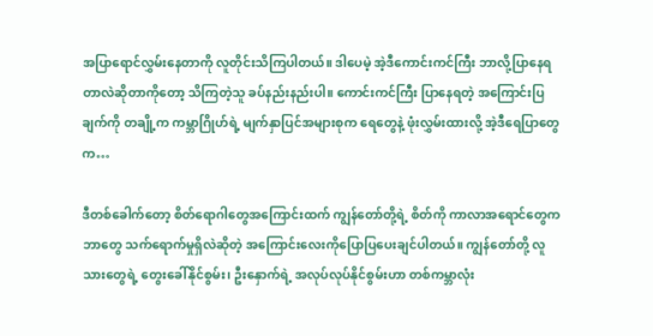အပြာရောင်လွှမ်းနေတာကို လူတိုင်းသိကြပါတယ်။ ဒါပေမဲ့ အဲ့ဒီကောင်းကင်ကြီး ဘာလို့ပြာနေရတာလဲဆိုတာကိုတော့ သိကြတဲ့သူ ခပ်နည်းနည်းပါ။ ကောင်းကင်ကြီး ပြာနေရတဲ့ အကြောင်းပြချက်ကို တချို့က ကမ္ဘာဂြိုဟ်ရဲ့ မျက်နှာပြင်အများစုက ရေတွေနဲ့ ဖုံးလွှမ်းထားလို့ အဲ့ဒီရေပြာတွေက…

ဒီတစ်ခေါက်တော့ စိတ်ရောဂါတွေအကြောင်းထက် ကျွန်တော်တို့ရဲ့ စိတ်ကို ကာလာအရောင်တွေက ဘာတွေ သက်ရောက်မှုရှိလဲဆိုတဲ့ အကြောင်းလေးကိုပြောပြပေးချင်ပါတယ်။ ကျွန်တော်တို့ လူသားတွေရဲ့ တွေးခေါ်နိုင်စွမ်း၊ ဦးနှောက်ရဲ့ အလုပ်လုပ်နိုင်စွမ်းဟာ တစ်ကမ္ဘာလုံး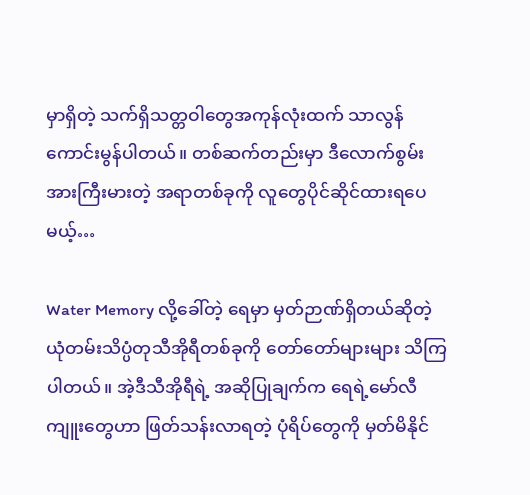မှာရှိတဲ့ သက်ရှိသတ္တဝါတွေအကုန်လုံးထက် သာလွန်ကောင်းမွန်ပါတယ်။ တစ်ဆက်တည်းမှာ ဒီလောက်စွမ်းအားကြီးမားတဲ့ အရာတစ်ခုကို လူတွေပိုင်ဆိုင်ထားရပေမယ့်…

Water Memory လို့ခေါ်တဲ့ ရေမှာ မှတ်ဉာဏ်ရှိတယ်ဆိုတဲ့ ယုံတမ်းသိပ္ပံတုသီအိုရီတစ်ခုကို တော်တော်များများ သိကြပါတယ်။ အဲ့ဒီသီအိုရီရဲ့ အဆိုပြုချက်က ရေရဲ့မော်လီကျူးတွေဟာ ဖြတ်သန်းလာရတဲ့ ပုံရိပ်တွေကို မှတ်မိနိုင်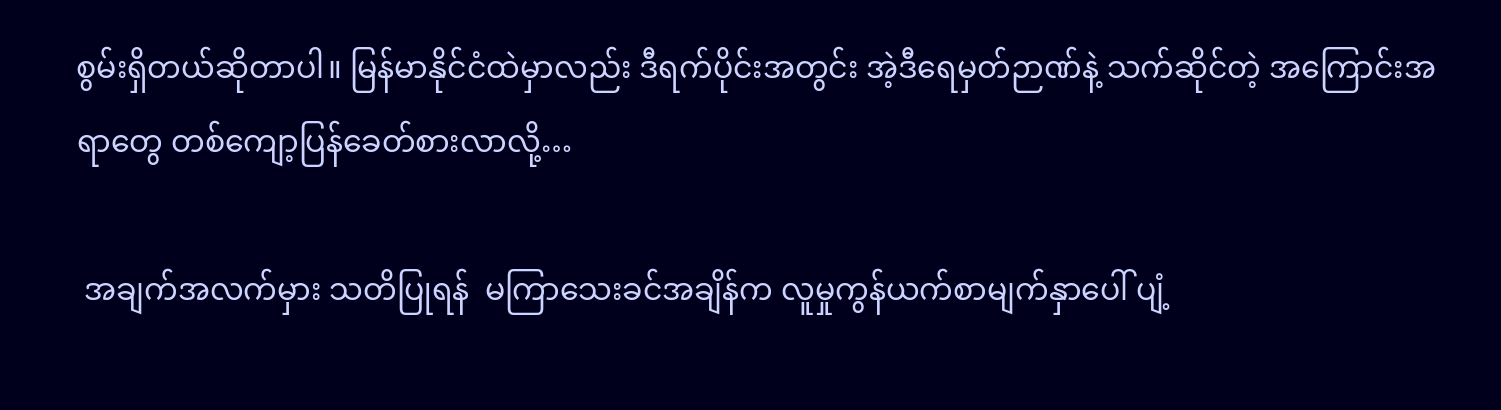စွမ်းရှိတယ်ဆိုတာပါ။ မြန်မာနိုင်ငံထဲမှာလည်း ဒီရက်ပိုင်းအတွင်း အဲ့ဒီရေမှတ်ဉာဏ်နဲ့ သက်ဆိုင်တဲ့ အကြောင်းအရာတွေ တစ်ကျော့ပြန်ခေတ်စားလာလို့…

 အချက်အလက်မှား သတိပြုရန်  မကြာသေးခင်အချိန်က လူမှုကွန်ယက်စာမျက်နှာပေါ် ပျံ့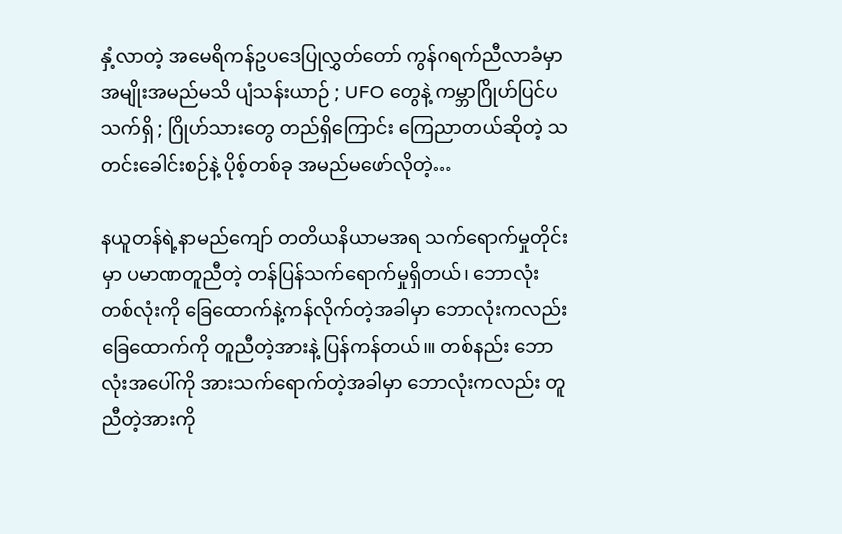နှံ့လာတဲ့ အမေရိကန်ဥပဒေပြုလွှတ်တော် ကွန်ဂရက်ညီလာခံမှာ အမျိုးအမည်မသိ ပျံသန်းယာဉ် ; UFO တွေနဲ့ ကမ္ဘာဂြိုဟ်ပြင်ပသက်ရှိ ; ဂြိုဟ်သားတွေ တည်ရှိကြောင်း ကြေညာတယ်ဆိုတဲ့ သတင်းခေါင်းစဉ်နဲ့ ပိုစ့်တစ်ခု အမည်မဖော်လိုတဲ့…

နယူတန်ရဲ့နာမည်ကျော် တတိယနိယာမအရ သက်ရောက်မှုတိုင်းမှာ ပမာဏတူညီတဲ့ တန်ပြန်သက်ရောက်မှုရှိတယ်၊ ဘောလုံးတစ်လုံးကို ခြေထောက်နဲ့ကန်လိုက်တဲ့အခါမှာ ဘောလုံးကလည်း ခြေထောက်ကို တူညီတဲ့အားနဲ့ ပြန်ကန်တယ်၊။ တစ်နည်း ဘောလုံးအပေါ်ကို အားသက်ရောက်တဲ့အခါမှာ ဘောလုံးကလည်း တူညီတဲ့အားကို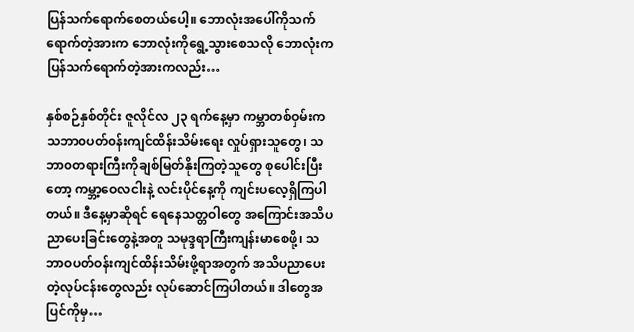ပြန်သက်ရောက်စေတယ်ပေါ့။ ဘောလုံးအပေါ်ကိုသက်ရောက်တဲ့အားက ဘောလုံးကိုရွေ့သွားစေသလို ဘောလုံးကပြန်သက်ရောက်တဲ့အားကလည်း…

နှစ်စဉ်နှစ်တိုင်း ဇူလိုင်လ ၂၃ ရက်နေ့မှာ ကမ္ဘာတစ်ဝှမ်းက သဘာ၀ပတ်၀န်းကျင်ထိန်းသိမ်းရေး လှုပ်ရှားသူတွေ၊ သဘာ၀တရားကြီးကိုချစ်မြတ်နိုးကြတဲ့သူတွေ စုပေါင်းပြီးတော့ ကမ္ဘာ့ဝေလငါးနဲ့ လင်းပိုင်နေ့ကို ကျင်းပလေ့ရှိကြပါတယ်။ ဒီနေ့မှာဆိုရင် ရေနေသတ္တဝါတွေ အကြောင်းအသိပညာပေးခြင်းတွေနဲ့အတူ သမုဒ္ဒရာကြီးကျန်းမာစေဖို့၊ သဘာဝပတ်ဝန်းကျင်ထိန်းသိမ်းဖို့ရာအတွက် အသိပညာပေးတဲ့လုပ်ငန်းတွေလည်း လုပ်ဆောင်ကြပါတယ်။ ဒါတွေအပြင်ကိုမှ…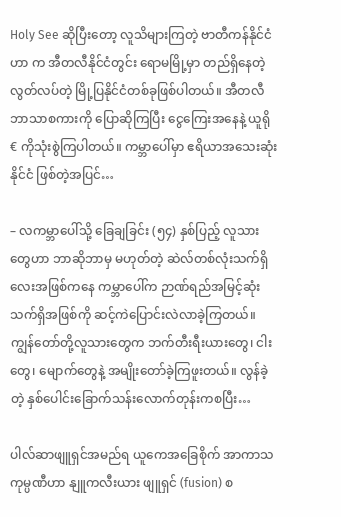Holy See ဆိုပြီးတော့ လူသိများကြတဲ့ ဗာတီကန်နိုင်ငံဟာ က အီတလီနိုင်ငံတွင်း ရောမမြို့မှာ တည်ရှိနေတဲ့ လွတ်လပ်တဲ့ မြို့ပြနိုင်ငံတစ်ခုဖြစ်ပါတယ်။ အီတလီဘာသာစကားကို ပြောဆိုကြပြီး ငွေကြေးအနေနဲ့ ယူရို € ကိုသုံးစွဲကြပါတယ်။ ကမ္ဘာပေါ်မှာ ဧရိယာအသေးဆုံးနိုင်ငံ ဖြစ်တဲ့အပြင်…

– လကမ္ဘာပေါ်သို့ ခြေချခြင်း (၅၄) နှစ်ပြည့် လူသားတွေဟာ ဘာဆိုဘာမှ မဟုတ်တဲ့ ဆဲလ်တစ်လုံးသက်ရှိလေးအဖြစ်ကနေ ကမ္ဘာပေါ်က ဉာဏ်ရည်အမြင့်ဆုံး သက်ရှိအဖြစ်ကို ဆင့်ကဲပြောင်းလဲလာခဲ့ကြတယ်။ ကျွန်တော်တို့လူသားတွေက ဘက်တီးရီးယားတွေ၊ ငါးတွေ၊ မျောက်တွေနဲ့ အမျိုးတော်ခဲ့ကြဖူးတယ်။ လွန်ခဲ့တဲ့ နှစ်ပေါင်းခြောက်သန်းလောက်တုန်းကစပြီး…

ပါလ်ဆာဖျူရှင်အမည်ရ ယူကေအခြေစိုက် အာကာသကုမ္ပဏီဟာ နျူကလီးယား ဖျူရှင် (fusion) စ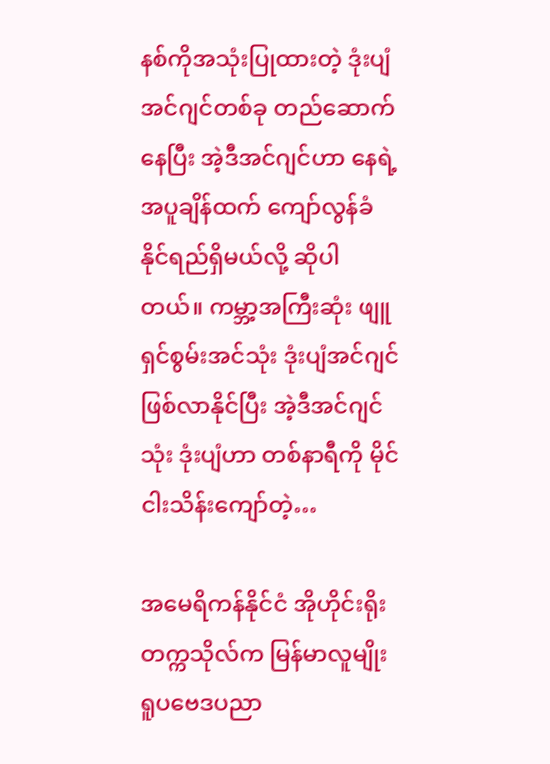နစ်ကိုအသုံးပြုထားတဲ့ ဒုံးပျံအင်ဂျင်တစ်ခု တည်ဆောက်နေပြီး အဲ့ဒီအင်ဂျင်ဟာ နေရဲ့အပူချိန်ထက် ကျော်လွန်ခံနိုင်ရည်ရှိမယ်လို့ ဆိုပါတယ်။ ကမ္ဘာ့အကြီးဆုံး ဖျူရှင်စွမ်းအင်သုံး ဒုံးပျံအင်ဂျင်ဖြစ်လာနိုင်ပြီး အဲ့ဒီအင်ဂျင်သုံး ဒုံးပျံဟာ တစ်နာရီကို မိုင်ငါးသိန်းကျော်တဲ့…

အမေရိကန်နိုင်ငံ အိုဟိုင်းရိုးတက္ကသိုလ်က မြန်မာလူမျိုး ရူပဗေဒပညာ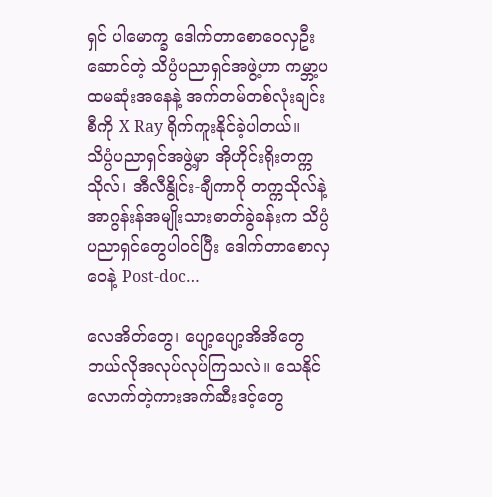ရှင် ပါမောက္ခ ဒေါက်တာစောဝေလှဦးဆောင်တဲ့ သိပ္ပံပညာရှင်အဖွဲ့ဟာ ကမ္ဘာ့ပထမဆုံးအနေနဲ့ အက်တမ်တစ်လုံးချင်းစီကို X Ray ရိုက်ကူးနိုင်ခဲ့ပါတယ်။ သိပ္ပံပညာရှင်အဖွဲ့မှာ အိုဟိုင်းရိုးတက္ကသိုလ်၊ အီလီနွိုင်း-ချီကာဂို တက္ကသိုလ်နဲ့ အာဂွန်းန်အမျိုးသားဓာတ်ခွဲခန်းက သိပ္ပံပညာရှင်တွေပါဝင်ပြီး ဒေါက်တာစောလှဝေနဲ့ Post-doc…

လေအိတ်တွေ၊ ပျော့ပျော့အိအိတွေ ဘယ်လိုအလုပ်လုပ်ကြသလဲ။ သေနိုင်လောက်တဲ့ကားအက်ဆီးဒင့်တွေ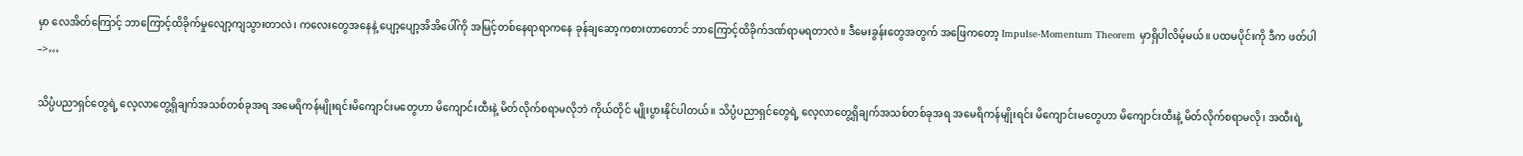မှာ လေအိတ်ကြောင့် ဘာကြောင့်ထိခိုက်မှုလျော့ကျသွားတာလဲ၊ ကလေးတွေအနေနဲ့ ပျော့ပျော့အိအိပေါ်ကို အမြင့်တစ်နေရာရာကနေ ခုန်ချဆော့ကစားတာတောင် ဘာကြောင့်ထိခိုက်ဒဏ်ရာမရတာလဲ။ ဒီမေးခွန်းတွေအတွက် အဖြေကတော့ Impulse-Momentum Theorem မှာရှိပါလိမ့်မယ်။ ပထမပိုင်းကို ဒီက ဖတ်ပါ –>…

သိပ္ပံပညာရှင်တွေရဲ့ လေ့လာတွေ့ရှိချက်အသစ်တစ်ခုအရ အမေရိကန်မျိုးရင်းမိကျောင်းမတွေဟာ မိကျောင်းထီးနဲ့ မိတ်လိုက်စရာမလိုဘဲ ကိုယ်တိုင် မျိုးပွားနိုင်ပါတယ်။ သိပ္ပံပညာရှင်တွေရဲ့ လေ့လာတွေ့ရှိချက်အသစ်တစ်ခုအရ အမေရိကန်မျိုးရင်း မိကျောင်းမတွေဟာ မိကျောင်းထီးနဲ့ မိတ်လိုက်စရာမလို၊ အထီးရဲ့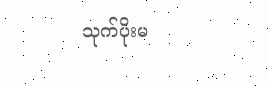သုက်ပိုးမ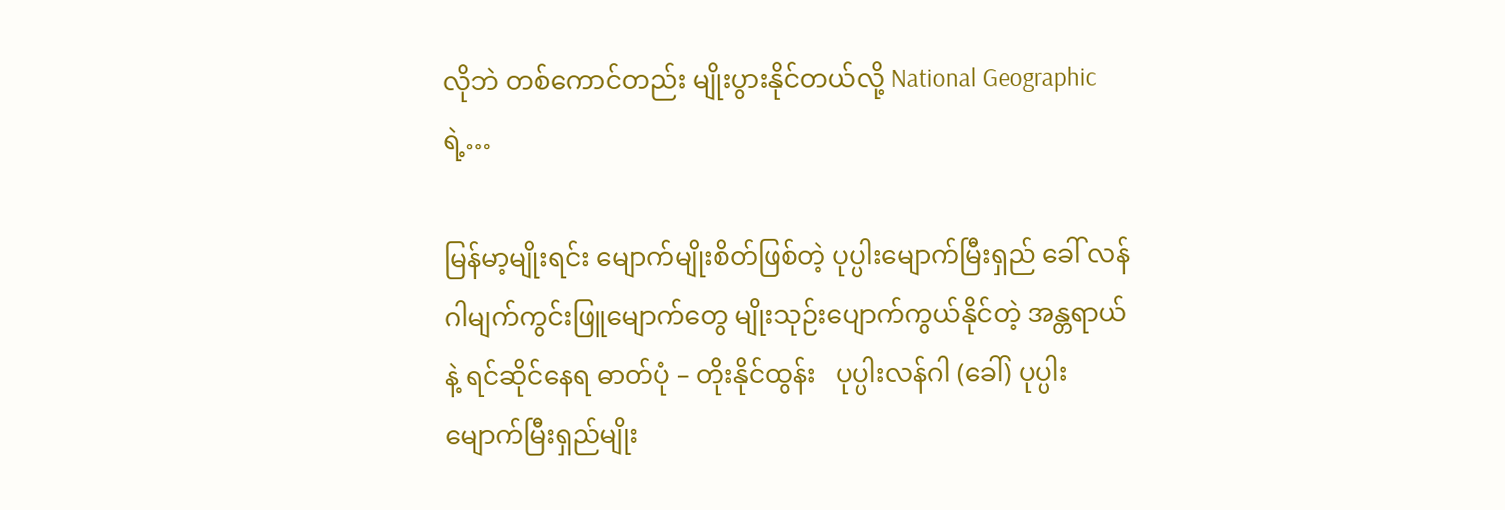လိုဘဲ တစ်ကောင်တည်း မျိုးပွားနိုင်တယ်လို့ National Geographic ရဲ့…

မြန်မာ့မျိုးရင်း မျောက်မျိုးစိတ်ဖြစ်တဲ့ ပုပ္ပါးမျောက်မြီးရှည် ခေါ် လန်ဂါမျက်ကွင်းဖြူမျောက်တွေ မျိုးသုဉ်းပျောက်ကွယ်နိုင်တဲ့ အန္တရာယ်နဲ့ ရင်ဆိုင်နေရ ဓာတ်ပုံ – တိုးနိုင်ထွန်း   ပုပ္ပါးလန်ဂါ (ခေါ်) ပုပ္ပါးမျောက်မြီးရှည်မျိုး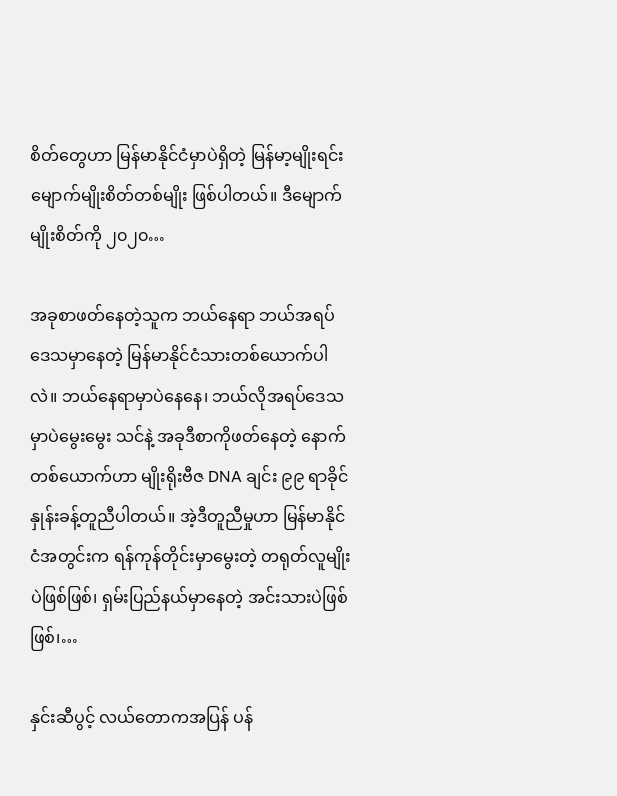စိတ်တွေဟာ မြန်မာနိုင်ငံမှာပဲရှိတဲ့ မြန်မာ့မျိုးရင်းမျောက်မျိုးစိတ်တစ်မျိုး ဖြစ်ပါတယ်။ ဒီမျောက်မျိုးစိတ်ကို ၂၀၂၀…

အခုစာဖတ်နေတဲ့သူက ဘယ်နေရာ ဘယ်အရပ်ဒေသမှာနေတဲ့ မြန်မာနိုင်ငံသားတစ်ယောက်ပါလဲ။ ဘယ်နေရာမှာပဲနေနေ၊ ဘယ်လိုအရပ်ဒေသမှာပဲမွေးမွေး သင်နဲ့ အခုဒီစာကိုဖတ်နေတဲ့ နောက်တစ်ယောက်ဟာ မျိုးရိုးဗီဇ DNA ချင်း ၉၉ ရာခိုင်နှုန်းခန့်တူညီပါတယ်။ အဲ့ဒီတူညီမှုဟာ မြန်မာနိုင်ငံအတွင်းက ရန်ကုန်တိုင်းမှာမွေးတဲ့ တရုတ်လူမျိုးပဲဖြစ်ဖြစ်၊ ရှမ်းပြည်နယ်မှာနေတဲ့ အင်းသားပဲဖြစ်ဖြစ်၊…

နှင်းဆီပွင့် လယ်တောကအပြန် ပန်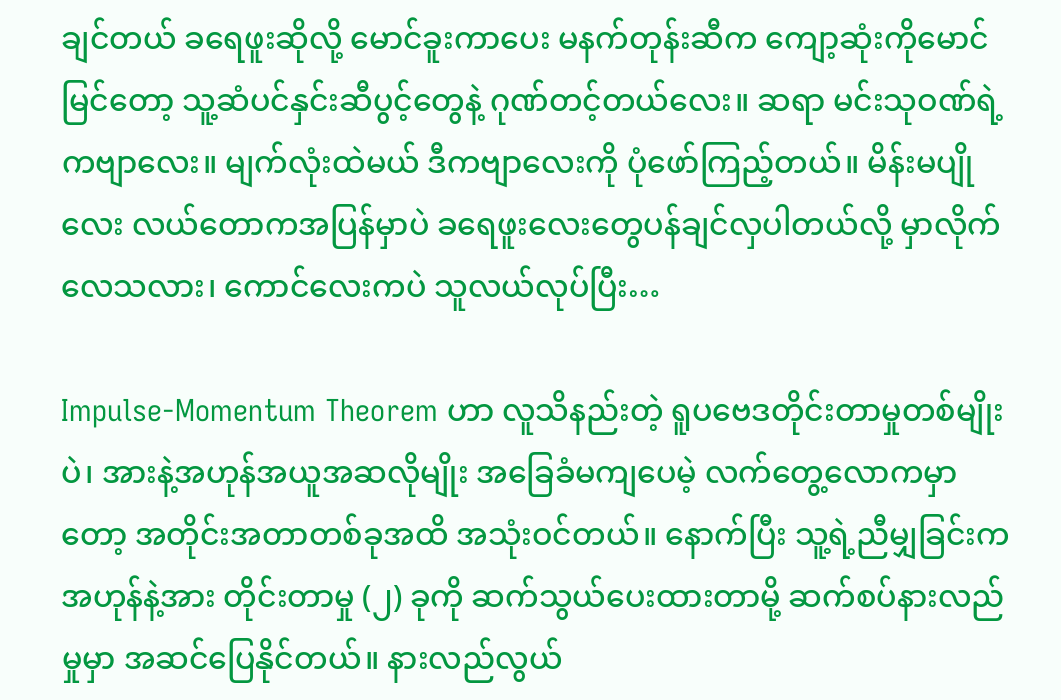ချင်တယ် ခရေဖူးဆိုလို့ မောင်ခူးကာပေး မနက်တုန်းဆီက ကျော့ဆုံးကိုမောင်မြင်တော့ သူ့ဆံပင်နှင်းဆီပွင့်တွေနဲ့ ဂုဏ်တင့်တယ်လေး။ ဆရာ မင်းသုဝဏ်ရဲ့ကဗျာလေး။ မျက်လုံးထဲမယ် ဒီကဗျာလေးကို ပုံဖော်ကြည့်တယ်။ မိန်းမပျိုလေး လယ်တောကအပြန်မှာပဲ ခရေဖူးလေးတွေပန်ချင်လှပါတယ်လို့ မှာလိုက်လေသလား၊ ကောင်လေးကပဲ သူလယ်လုပ်ပြီး…

Impulse-Momentum Theorem ဟာ လူသိနည်းတဲ့ ရူပဗေဒတိုင်းတာမှုတစ်မျိုးပဲ၊ အားနဲ့အဟုန်အယူအဆလိုမျိုး အခြေခံမကျပေမဲ့ လက်တွေ့လောကမှာတော့ အတိုင်းအတာတစ်ခုအထိ အသုံးဝင်တယ်။ နောက်ပြီး သူ့ရဲ့ညီမျှခြင်းက အဟုန်နဲ့အား တိုင်းတာမှု (၂) ခုကို ဆက်သွယ်ပေးထားတာမို့ ဆက်စပ်နားလည်မှုမှာ အဆင်ပြေနိုင်တယ်။ နားလည်လွယ်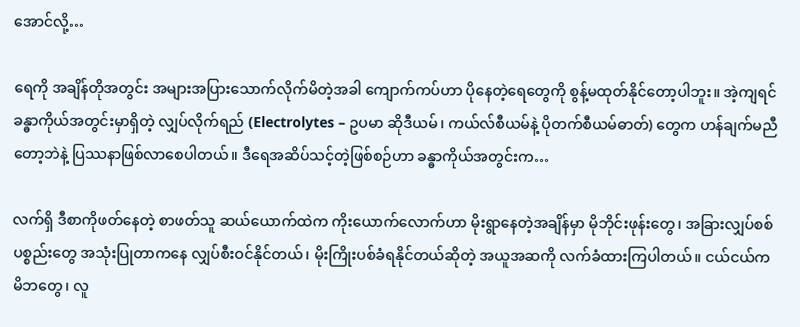အောင်လို့…

ရေကို အချိန်တိုအ‌တွင်း အများအပြားသောက်လိုက်မိတဲ့အခါ ကျောက်ကပ်ဟာ ပိုနေတဲ့ရေတွေကို စွန့်မထုတ်နိုင်တော့ပါဘူး။ အဲ့ကျရင် ခန္ဓာကိုယ်အတွင်းမှာရှိတဲ့ လျှပ်လိုက်ရည် (Electrolytes – ဥပမာ ဆိုဒီယမ်၊ ကယ်လ်စီယမ်နဲ့ ပိုတက်စီယမ်ဓာတ်) တွေက ဟန်ချက်မညီတော့ဘဲနဲ့ ပြဿနာဖြစ်လာစေပါတယ်။ ဒီရေအဆိပ်သင့်တဲ့ဖြစ်စဉ်ဟာ ခန္ဓာကိုယ်အတွင်းက…

လက်ရှိ ဒီစာကိုဖတ်နေတဲ့ စာဖတ်သူ ဆယ်ယောက်ထဲက ကိုးယောက်လောက်ဟာ မိုးရွာနေတဲ့အချိန်မှာ မိုဘိုင်းဖုန်းတွေ၊ အခြားလျှပ်စစ်ပစ္စည်းတွေ အသုံးပြုတာကနေ လျှပ်စီးဝင်နိုင်တယ်၊ မိုးကြိုးပစ်ခံရနိုင်တယ်ဆိုတဲ့ အယူအဆကို လက်ခံထားကြပါတယ်။ ငယ်ငယ်က မိဘတွေ၊ လူ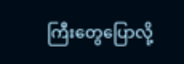ကြီးတွေပြောလို့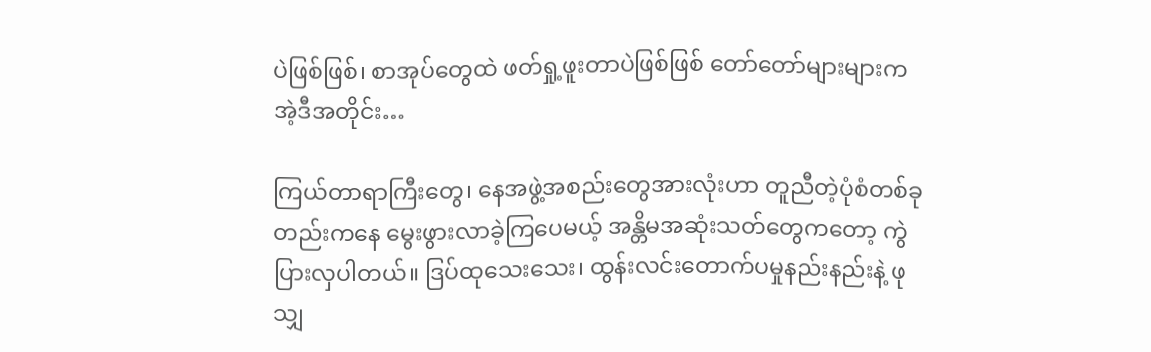ပဲဖြစ်ဖြစ်၊ စာအုပ်တွေထဲ ဖတ်ရှု့ဖူးတာပဲဖြစ်ဖြစ် တော်တော်များများက အဲ့ဒီအတိုင်း…

ကြယ်တာရာကြီးတွေ၊ နေအဖွဲ့အစည်းတွေအားလုံးဟာ တူညီတဲ့ပုံစံတစ်ခုတည်းကနေ မွေးဖွားလာခဲ့ကြပေမယ့် အန္တိမအဆုံးသတ်တွေကတော့ ကွဲပြားလှပါတယ်။ ဒြပ်ထုသေးသေး၊ ထွန်းလင်းတောက်ပမှုနည်းနည်းနဲ့ ဖုသျှ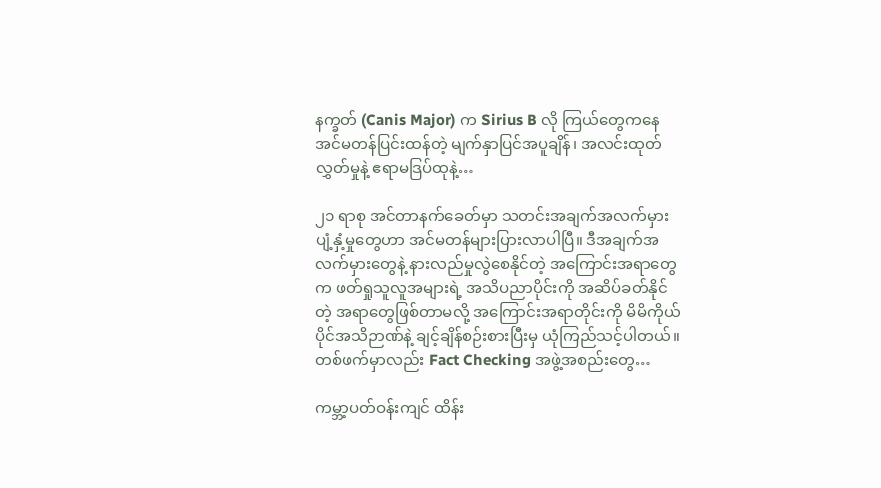နက္ခတ် (Canis Major) က Sirius B လို ကြယ်တွေကနေ အင်မတန်ပြင်းထန်တဲ့ မျက်နှာပြင်အပူချိန်၊ အလင်းထုတ်လွှတ်မှုနဲ့ ဧရာမဒြပ်ထုနဲ့…

၂၁ ရာစု အင်တာနက်ခေတ်မှာ သတင်းအချက်အလက်မှားပျံ့နှံ့မှုတွေဟာ အင်မတန်များပြားလာပါပြီ။ ဒီအချက်အလက်မှားတွေနဲ့ နားလည်မှုလွဲစေနိုင်တဲ့ အ‌ကြောင်းအရာတွေက ဖတ်ရှုသူလူအများရဲ့ အသိပညာပိုင်းကို အဆိပ်ခတ်နိုင်တဲ့ အရာတွေဖြစ်တာမလို့ အကြောင်းအရာတိုင်းကို မိမိကိုယ်ပိုင်အသိဉာဏ်နဲ့ ချင့်ချိန်စဉ်းစားပြီးမှ ယုံကြည်သင့်ပါတယ်။ တစ်ဖက်မှာလည်း Fact Checking အဖွဲ့အစည်းတွေ…

ကမ္ဘာ့ပတ်ဝန်းကျင် ထိန်း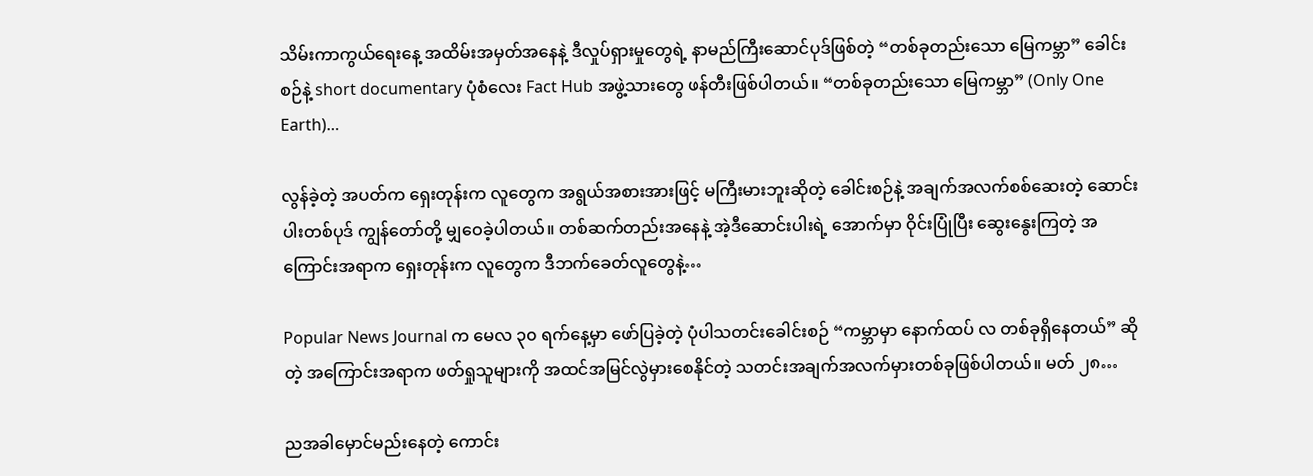သိမ်းကာကွယ်ရေးနေ့ အထိမ်းအမှတ်အနေနဲ့ ဒီလှုပ်ရှားမှုတွေရဲ့ နာမည်ကြီး‌ဆောင်ပုဒ်ဖြစ်တဲ့ “တစ်ခုတည်းသော မြေကမ္ဘာ” ခေါင်းစဉ်နဲ့ short documentary ပုံစံလေး Fact Hub အဖွဲ့သားတွေ ဖန်တီးဖြစ်ပါတယ်။ “တစ်ခုတည်းသော မြေကမ္ဘာ” (Only One Earth)…

လွန်ခဲ့တဲ့ အပတ်က ရှေးတုန်းက လူတွေက အရွယ်အစားအားဖြင့် မကြီးမားဘူးဆိုတဲ့ ခေါင်းစဉ်နဲ့ အချက်အလက်စစ်ဆေးတဲ့ ဆောင်းပါးတစ်ပုဒ် ကျွန်တော်တို့ မျှဝေခဲ့ပါတယ်။ တစ်ဆက်တည်းအနေနဲ့ အဲ့ဒီဆောင်းပါးရဲ့ အောက်မှာ ဝိုင်းပြုံပြီး ဆွေးနွေးကြတဲ့ အကြောင်းအရာက ရှေးတုန်းက လူတွေက ဒီဘက်ခေတ်လူတွေနဲ့…

Popular News Journal က မေလ ၃၀ ရက်နေ့မှာ ဖော်ပြခဲ့တဲ့ ပုံပါသတင်းခေါင်းစဉ် “ကမ္ဘာမှာ နောက်ထပ် လ တစ်ခုရှိနေတယ်” ဆိုတဲ့ အကြောင်းအရာက ဖတ်ရှုသူများကို အထင်အမြင်လွဲမှားစေနိုင်တဲ့ သတင်းအချက်အလက်မှားတစ်ခုဖြစ်ပါတယ်။ မတ် ၂၈…

ညအခါမှောင်မည်းနေတဲ့ ကောင်း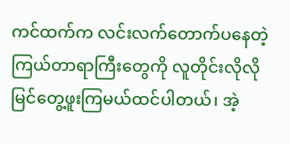ကင်ထက်က လင်းလက်တောက်ပနေတဲ့ ကြယ်တာရာကြီးတွေကို လူတိုင်းလိုလိုမြင်တွေ့ဖူးကြမယ်ထင်ပါတယ်၊ အဲ့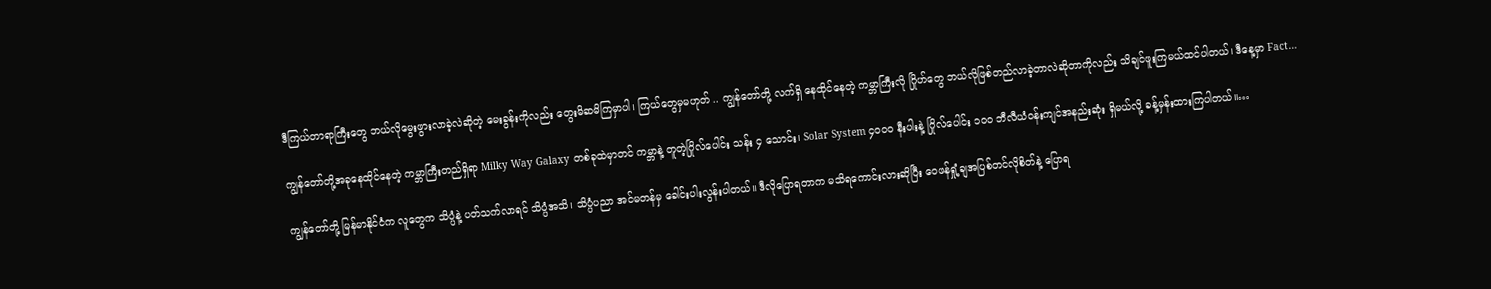ဒီကြယ်တာရာကြီးတွေ ဘယ်လိုမွေးဖွားလာခဲ့လဲဆိုတဲ့ မေးခွန်းကိုလည်း တွေးမိဆမိကြမှာပါ၊ ကြယ်တွေမှမဟုတ် .. ကျွန်တော်တို့ လက်ရှိ နေထိုင်နေတဲ့ ကမ္ဘာကြီးလို ဂြိုဟ်တွေ ဘယ်လိုဖြစ်တည်လာခဲ့တာလဲဆိုတာကိုလည်း သိချင်ဖူးကြမယ်ထင်ပါတယ်၊ ဒီနေ့မှာ Fact…

ကျွန်တော်တို့အခုနေထိုင်နေတဲ့ ကမ္ဘာကြီးတည်ရှိရာ Milky Way Galaxy တစ်ခုထဲမှာတင် ကမ္ဘာနဲ့ တူတဲ့ဂြိုလ်ပေါင်း သန်း ၄ သောင်း၊ Solar System ၄၀၀၀ နီးပါးနဲ့ ဂြိုလ်ပေါင်း ၁၀၀ ဘီလီယံ၀န်းကျင်အနည်း‌ဆုံး ရှိမယ်လို့ ခန့်မှန်းထားကြပါတယ်။…

ကျွန်တော်တို့ မြန်မာနိုင်ငံက လူတွေက သိပ္ပံနဲ့ ပတ်သက်လာရင် သိပ္ပံအသိ၊ သိပ္ပံပညာ အင်မတန်မှ ခေါင်းပါးလွန်းပါတယ်။ ဒီလိုပြောရတာက မသိရ‌ကောင်းလားဆိုပြီး ဝေဖန်ရှုံ့ချအပြစ်တင်လိုစိတ်နဲ့ ပြောရ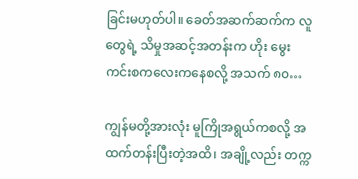ခြင်းမဟုတ်ပါ။ ခေတ်အဆက်ဆက်က လူတွေရဲ့ သိမှုအဆင့်အတန်းက ဟိုး မွေးကင်းစကလေးကနေစလို့ အသက် ၈၀…

ကျွန်မတို့အားလုံး မူကြိုအရွယ်ကစလို့ အထက်တန်းပြီးတဲ့အထိ၊ အချို့လည်း တက္က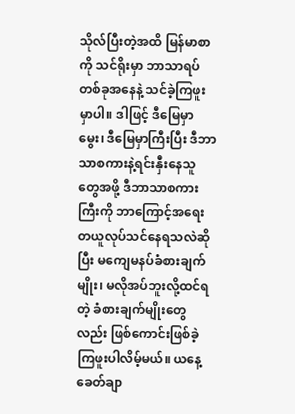သိုလ်ပြီးတဲ့အထိ မြန်မာစာကို သင်ရိုးမှာ ဘာသာရပ်တစ်ခုအနေနဲ့ သင်ခဲ့ကြဖူးမှာပါ။ ဒါဖြင့် ဒီမြေမှာမွေး၊ ဒီမြေမှာကြီးပြီး ဒီဘာသာစကားနဲ့ရင်းနှီးနေသူတွေအဖို့ ဒီဘာသာစကားကြီးကို ဘာကြောင့်အရေးတယူလုပ်သင်နေရသလဲဆိုပြီး မကျေမနပ်ခံစားချက်မျိုး၊ မလိုအပ်ဘူးလို့ထင်ရတဲ့ ခံစားချက်မျိုးတွေလည်း ဖြစ်ကောင်းဖြစ်ခဲ့ကြဖူးပါလိမ့်မယ်။ ယနေ့ခေတ်ချာ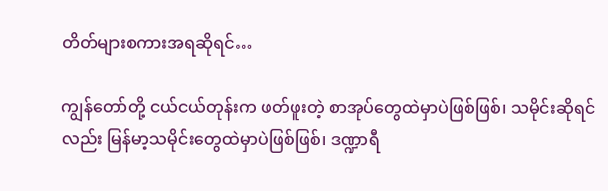တိတ်များစကားအရဆိုရင်…

ကျွန်တော်တို့ ငယ်ငယ်တုန်းက ဖတ်ဖူးတဲ့ စာအုပ်တွေထဲမှာပဲဖြစ်ဖြစ်၊ သမိုင်းဆိုရင်လည်း မြန်မာ့သမိုင်းတွေထဲမှာပဲဖြစ်ဖြစ်၊ ဒဏ္ဍာရီ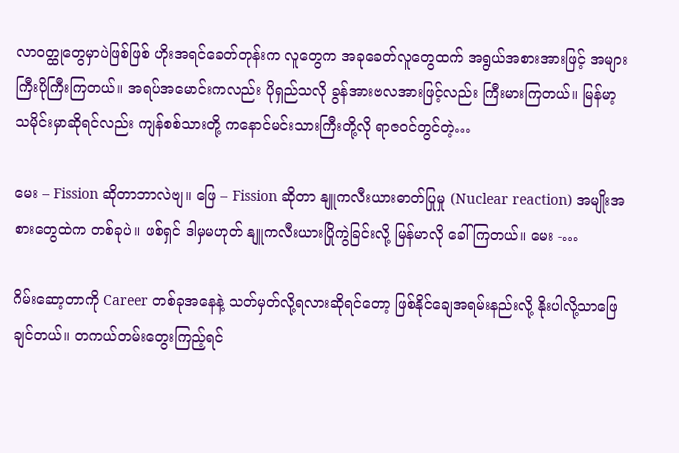လာဝတ္ထု‌တွေမှာပဲဖြစ်ဖြစ် ဟိုးအရင်‌ခေတ်တုန်းက လူ‌တွေက အခုခေတ်လူတွေထက် အရွယ်အစားအားဖြင့် အများကြီးပိုကြီးကြတယ်။ အရပ်အမောင်းကလည်း ပိုရှည်သလို ခွန်အားဗလအားဖြင့်လည်း ကြီးမားကြတယ်။ မြန်မာ့သမိုင်းမှာဆိုရင်လည်း ကျန်စစ်သားတို့ ကနောင်မင်းသားကြီးတို့လို ရာဇဝင်တွင်တဲ့…

မေး – Fission ဆိုတာဘာလဲဗျ။ ဖြေ – Fission ဆိုတာ နျူကလီးယားဓာတ်ပြုမှု (Nuclear reaction) အမျိုးအစားတွေထဲက တစ်ခုပဲ။ ဖစ်ရှင် ဒါမှမဟုတ် နျူကလီးယားပြိုကွဲခြင်းလို့ မြန်မာလို ခေါ်ကြတယ်။ မေး -…

ဂိမ်းဆော့တာကို Career တစ်ခုအနေနဲ့ သတ်မှတ်လို့ရလားဆိုရင်တော့ ဖြစ်နိုင်ချေအရမ်းနည်းလို့ နိုးပါလို့သာဖြေချင်တယ်။ တကယ်တမ်း‌တွေးကြည့်ရင်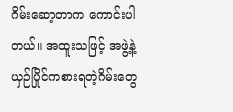ဂိမ်းဆော့တာက ကောင်းပါတယ်။ အထူးသဖြင့် အဖွဲ့နဲ့ ယှဉ်ပြိုင်ကစားရတဲ့ဂိမ်း‌တွေ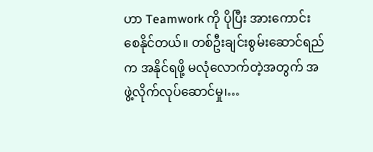ဟာ Teamwork ကို ပိုပြီး အားကောင်းစေနိုင်တယ်။ တစ်ဦးချင်းစွမ်းဆောင်ရည်က အနိုင်ရဖို့ မလုံလောက်တဲ့အတွက် အဖွဲ့လိုက်လုပ်ဆောင်မှု၊…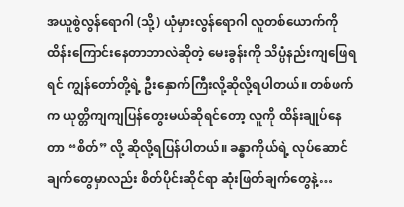အယူစွဲလွန်ရောဂါ (သို့) ယုံမှားလွန်ရောဂါ လူတစ်ယောက်ကို ထိန်းကြောင်းနေတာဘာလဲဆိုတဲ့ မေးခွန်းကို သိပ္ပံနည်းကျဖြေရရင် ကျွန်တော်တို့ရဲ့ ဦးနှောက်ကြီးလို့ဆိုလို့ရပါတယ်။ တစ်ဖက်က ယုတ္တိကျကျပြန်တွေးမယ်ဆိုရင်တော့ လူကို ထိန်းချုပ်နေတာ “စိတ်” လို့ ဆိုလို့ရပြန်ပါတယ်။ ခန္ဓာကိုယ်ရဲ့ လုပ်ဆောင်ချက်တွေမှာလည်း စိတ်ပိုင်းဆိုင်ရာ ဆုံးဖြတ်ချက်တွေနဲ့…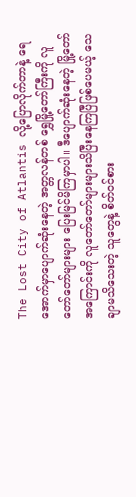The Lost City of Atlantis လို့ပြောလိုက်တာနဲ့ ရေအောက်မှာပျောက်ဆုံးနေတဲ့ အတ္တလန်တစ် ရွှေမြို့တော်ကြီးကို လူတော်တော်များများ ပြေးမြင်မိကြမှာပါ။ ဒီပျောက်ဆုံးနေတဲ့ မြို့တော်အကြောင်းကို လူတော်တော်များများသိပြီးနေကြပြီဖြစ်ပေမယ့် သေချာမသိသေးတဲ့ သူတွေနဲ့ စိတ်ဝင်စား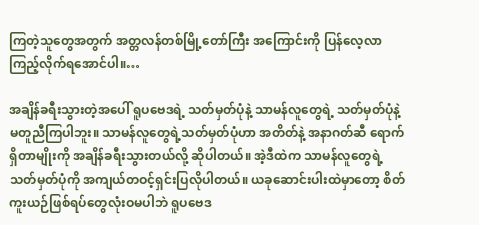ကြတဲ့သူတွေအတွက် အတ္တလန်တစ်မြို့တော်ကြီး အကြောင်းကို ပြန်လေ့လာကြည့်လိုက်ရအောင်ပါ။…

အချိန်ခရီးသွားတဲ့အပေါ် ရူပဗေဒရဲ့ သတ်မှတ်ပုံနဲ့ သာမန်လူတွေရဲ့ သတ်မှတ်ပုံနဲ့ မတူညီကြပါဘူး။ သာမန်လူတွေရဲ့သတ်မှတ်ပုံဟာ အတိတ်နဲ့ အနာဂတ်ဆီ ရောက်ရှိတာမျိုးကို အချိန်ခရီးသွားတယ်လို့ ဆိုပါတယ်။ အဲ့ဒီထဲက သာမန်လူတွေရဲ့သတ်မှတ်ပုံကို အကျယ်တဝင့်ရှင်းပြလိုပါတယ်။ ယခုဆောင်းပါးထဲမှာတော့ စိတ်ကူးယဉ်ဖြစ်ရပ်တွေလုံးဝမပါဘဲ ရူပ‌ဗေဒ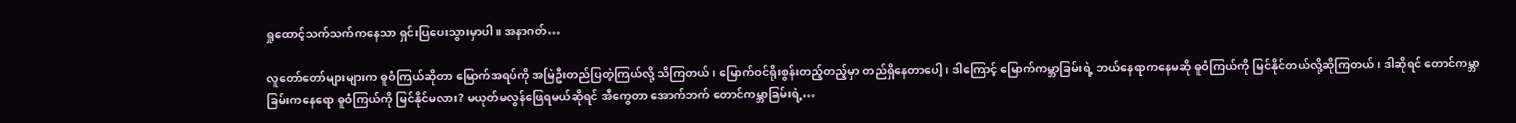ရှုထောင့်သက်သက်ကနေသာ ရှင်းပြပေးသွားမှာပါ။ အနာဂတ်…

လူတော်တော်များများက ဓူဝံကြယ်ဆိုတာ မြောက်အရပ်ကို အမြဲဦးတည်ပြတဲ့ကြယ်လို့ သိကြတယ်၊ မြောက်ဝင်ရိုးစွန်းတည့်တည့်မှာ တည်ရှိနေတာပေါ့၊ ဒါကြောင့် မြောက်ကမ္ဘာခြမ်းရဲ့ ဘယ်နေရာကနေမဆို ဓူဝံကြယ်ကို မြင်နိုင်တယ်လို့ဆိုကြတယ်၊ ဒါဆိုရင် တောင်ကမ္ဘာခြမ်းကနေရော ဓူဝံကြယ်ကို မြင်နိုင်မလား? မယုတ်မလွန်ဖြေရမယ်ဆိုရင် အီကွေတာ အောက်ဘက် တောင်ကမ္ဘာခြမ်းရဲ့…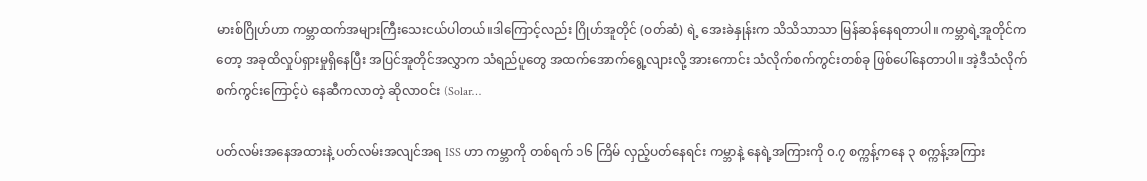မားစ်ဂြိုဟ်ဟာ ကမ္ဘာထက်အများကြီးသေးငယ်ပါတယ်။ဒါကြောင့်လည်း ဂြိုဟ်အူတိုင် (ဝတ်ဆံ) ရဲ့ အေးခဲနှုန်းက သိသိသာသာ မြန်ဆန်နေရတာပါ။ ကမ္ဘာရဲ့အူတိုင်ကတော့ အခုထိလှုပ်ရှားမှုရှိနေပြီး အပြင်အူတိုင်အလွှာက သံရည်ပူတွေ အထက်အောက်ရွေ့လျားလို့ အားကောင်း သံလိုက်စက်ကွင်းတစ်ခု ဖြစ်ပေါ်နေတာပါ။ အဲ့ဒီသံလိုက်စက်ကွင်းကြောင့်ပဲ နေဆီကလာတဲ့ ဆိုလာဝင်း (Solar…

ပတ်လမ်းအနေအထားနဲ့ ပတ်လမ်းအလျင်အရ ISS ဟာ ကမ္ဘာကို တစ်ရက် ၁၆ ကြိမ် လှည့်ပတ်နေရင်း ကမ္ဘာနဲ့ နေရဲ့အကြားကို ၀.၇ စက္ကန့်က‌နေ ၃ စက္ကန့်အကြား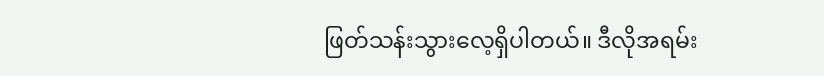ဖြတ်သန်းသွားလေ့ရှိပါတယ်။ ဒီလိုအရမ်း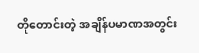တိုတောင်းတဲ့ အချိန်ပမာဏအတွင်း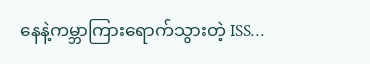နေနဲ့ကမ္ဘာကြားရောက်သွားတဲ့ ISS…